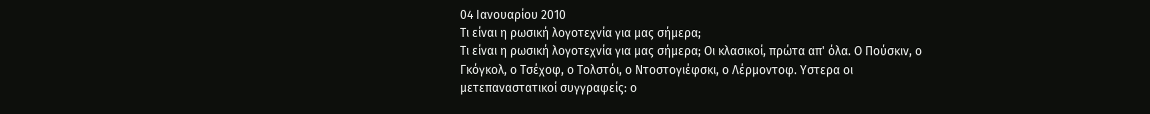04 Ιανουαρίου 2010
Τι είναι η ρωσική λογοτεχνία για μας σήμερα;
Τι είναι η ρωσική λογοτεχνία για μας σήμερα; Οι κλασικοί, πρώτα απ' όλα. Ο Πούσκιν, ο Γκόγκολ, ο Τσέχοφ, ο Τολστόι, ο Ντοστογιέφσκι, ο Λέρμοντοφ. Υστερα οι μετεπαναστατικοί συγγραφείς: ο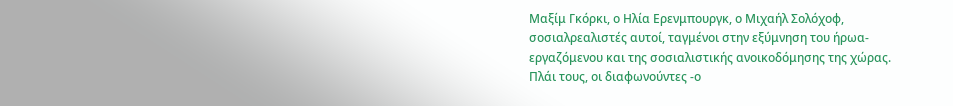Μαξίμ Γκόρκι, ο Ηλία Ερενμπουργκ, ο Μιχαήλ Σολόχοφ, σοσιαλρεαλιστές αυτοί, ταγμένοι στην εξύμνηση του ήρωα-εργαζόμενου και της σοσιαλιστικής ανοικοδόμησης της χώρας. Πλάι τους, οι διαφωνούντες -ο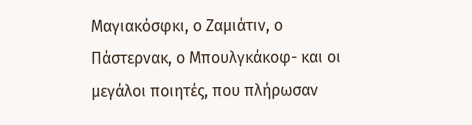Μαγιακόσφκι, ο Ζαμιάτιν, ο Πάστερνακ, ο Μπουλγκάκοφ- και οι μεγάλοι ποιητές, που πλήρωσαν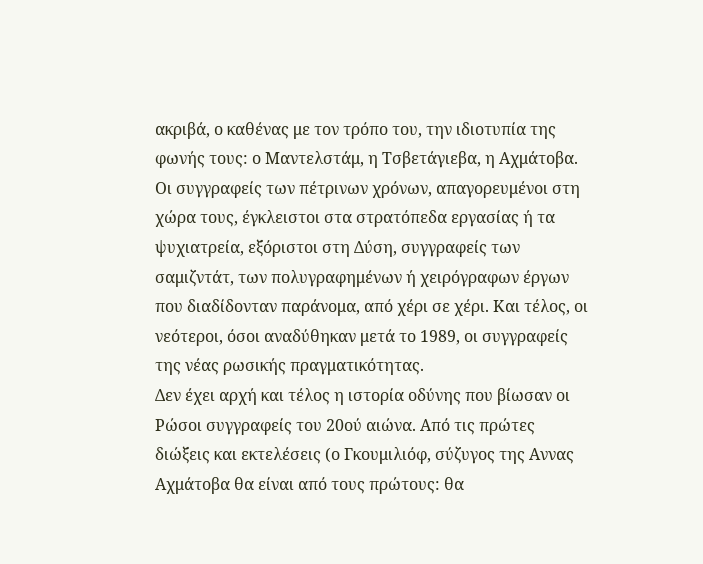ακριβά, ο καθένας με τον τρόπο του, την ιδιοτυπία της φωνής τους: ο Μαντελστάμ, η Τσβετάγιεβα, η Αχμάτοβα. Οι συγγραφείς των πέτρινων χρόνων, απαγορευμένοι στη χώρα τους, έγκλειστοι στα στρατόπεδα εργασίας ή τα ψυχιατρεία, εξόριστοι στη Δύση, συγγραφείς των σαμιζντάτ, των πολυγραφημένων ή χειρόγραφων έργων που διαδίδονταν παράνομα, από χέρι σε χέρι. Και τέλος, οι νεότεροι, όσοι αναδύθηκαν μετά το 1989, οι συγγραφείς της νέας ρωσικής πραγματικότητας.
Δεν έχει αρχή και τέλος η ιστορία οδύνης που βίωσαν οι Ρώσοι συγγραφείς του 20ού αιώνα. Από τις πρώτες διώξεις και εκτελέσεις (ο Γκουμιλιόφ, σύζυγος της Αννας Αχμάτοβα θα είναι από τους πρώτους: θα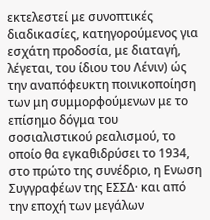εκτελεστεί με συνοπτικές διαδικασίες, κατηγορούμενος για εσχάτη προδοσία, με διαταγή, λέγεται, του ίδιου του Λένιν) ώς την αναπόφευκτη ποινικοποίηση των μη συμμορφούμενων με το επίσημο δόγμα του σοσιαλιστικού ρεαλισμού, το οποίο θα εγκαθιδρύσει το 1934, στο πρώτο της συνέδριο, η Ενωση Συγγραφέων της ΕΣΣΔ· και από την εποχή των μεγάλων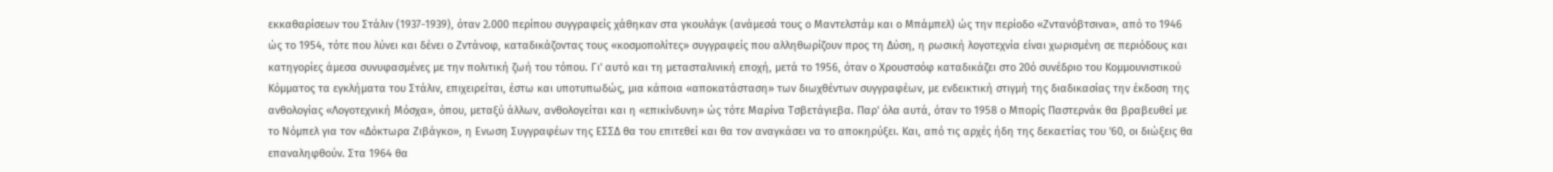εκκαθαρίσεων του Στάλιν (1937-1939), όταν 2.000 περίπου συγγραφείς χάθηκαν στα γκουλάγκ (ανάμεσά τους ο Μαντελστάμ και ο Μπάμπελ) ώς την περίοδο «Ζντανόβτσινα», από το 1946 ώς το 1954, τότε που λύνει και δένει ο Ζντάνοφ, καταδικάζοντας τους «κοσμοπολίτες» συγγραφείς που αλληθωρίζουν προς τη Δύση, η ρωσική λογοτεχνία είναι χωρισμένη σε περιόδους και κατηγορίες άμεσα συνυφασμένες με την πολιτική ζωή του τόπου. Γι' αυτό και τη μετασταλινική εποχή, μετά το 1956, όταν ο Χρουστσόφ καταδικάζει στο 20ό συνέδριο του Κομμουνιστικού Κόμματος τα εγκλήματα του Στάλιν, επιχειρείται, έστω και υποτυπωδώς, μια κάποια «αποκατάσταση» των διωχθέντων συγγραφέων, με ενδεικτική στιγμή της διαδικασίας την έκδοση της ανθολογίας «Λογοτεχνική Μόσχα», όπου, μεταξύ άλλων, ανθολογείται και η «επικίνδυνη» ώς τότε Μαρίνα Τσβετάγιεβα. Παρ' όλα αυτά, όταν το 1958 ο Μπορίς Παστερνάκ θα βραβευθεί με το Νόμπελ για τον «Δόκτωρα Ζιβάγκο», η Ενωση Συγγραφέων της ΕΣΣΔ θα του επιτεθεί και θα τον αναγκάσει να το αποκηρύξει. Και, από τις αρχές ήδη της δεκαετίας του '60, οι διώξεις θα επαναληφθούν. Στα 1964 θα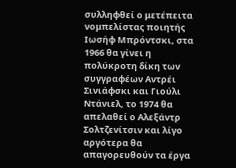συλληφθεί ο μετέπειτα νομπελίστας ποιητής Ιωσήφ Μπρόντσκι, στα 1966 θα γίνει η πολύκροτη δίκη των συγγραφέων Αντρέι Σινιάφσκι και Γιούλι Ντάνιελ, το 1974 θα απελαθεί ο Αλεξάντρ Σολτζενίτσιν και λίγο αργότερα θα απαγορευθούν τα έργα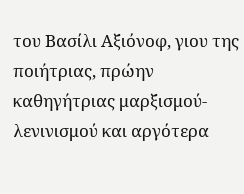του Βασίλι Αξιόνοφ, γιου της ποιήτριας, πρώην καθηγήτριας μαρξισμού-λενινισμού και αργότερα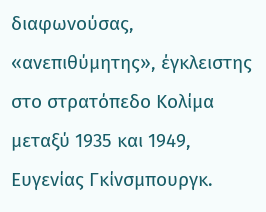διαφωνούσας, «ανεπιθύμητης», έγκλειστης στο στρατόπεδο Κολίμα μεταξύ 1935 και 1949, Ευγενίας Γκίνσμπουργκ.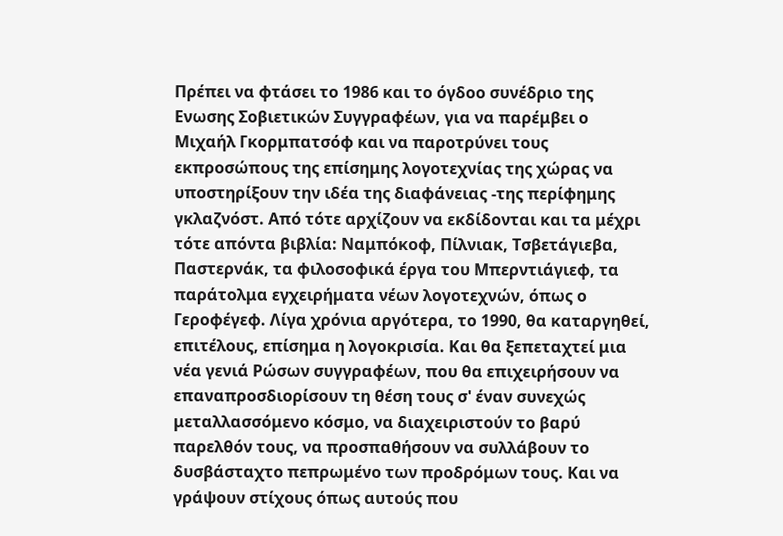Πρέπει να φτάσει το 1986 και το όγδοο συνέδριο της Ενωσης Σοβιετικών Συγγραφέων, για να παρέμβει ο Μιχαήλ Γκορμπατσόφ και να παροτρύνει τους εκπροσώπους της επίσημης λογοτεχνίας της χώρας να υποστηρίξουν την ιδέα της διαφάνειας -της περίφημης γκλαζνόστ. Από τότε αρχίζουν να εκδίδονται και τα μέχρι τότε απόντα βιβλία: Ναμπόκοφ, Πίλνιακ, Τσβετάγιεβα, Παστερνάκ, τα φιλοσοφικά έργα του Μπερντιάγιεφ, τα παράτολμα εγχειρήματα νέων λογοτεχνών, όπως ο Γεροφέγεφ. Λίγα χρόνια αργότερα, το 1990, θα καταργηθεί, επιτέλους, επίσημα η λογοκρισία. Και θα ξεπεταχτεί μια νέα γενιά Ρώσων συγγραφέων, που θα επιχειρήσουν να επαναπροσδιορίσουν τη θέση τους σ' έναν συνεχώς μεταλλασσόμενο κόσμο, να διαχειριστούν το βαρύ παρελθόν τους, να προσπαθήσουν να συλλάβουν το δυσβάσταχτο πεπρωμένο των προδρόμων τους. Και να γράψουν στίχους όπως αυτούς που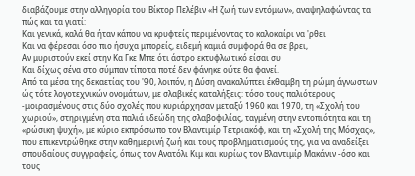διαβάζουμε στην αλληγορία του Βίκτορ Πελέβιν «Η ζωή των εντόμων», αναψηλαφώντας τα πώς και τα γιατί:
Και γενικά, καλά θα ήταν κάπου να κρυφτείς περιμένοντας το καλοκαίρι να 'ρθει
Και να φέρεσαι όσο πιο ήσυχα μπορείς, ειδεμή καμιά συμφορά θα σε βρει,
Αν μυριστούν εκεί στην Κα Γκε Μπε ότι άστρο εκτυφλωτικό είσαι συ
Και δίχως σένα στο σύμπαν τίποτα ποτέ δεν φάνηκε ούτε θα φανεί.
Από τα μέσα της δεκαετίας του '90, λοιπόν, η Δύση ανακαλύπτει έκθαμβη τη ρώμη άγνωστων ώς τότε λογοτεχνικών ονομάτων, με σλαβικές καταλήξεις: τόσο τους παλιότερους -μοιρασμένους στις δύο σχολές που κυριάρχησαν μεταξύ 1960 και 1970, τη «Σχολή του χωριού», στηριγμένη στα παλιά ιδεώδη της σλαβοφιλίας, ταγμένη στην εντοπιότητα και τη «ρώσικη ψυχή», με κύριο εκπρόσωπο τον Βλαντιμίρ Τετριακόφ, και τη «Σχολή της Μόσχας», που επικεντρώθηκε στην καθημερινή ζωή και τους προβληματισμούς της, για να αναδείξει σπουδαίους συγγραφείς, όπως τον Ανατόλι Κιμ και κυρίως τον Βλαντιμίρ Μακάνιν -όσο και τους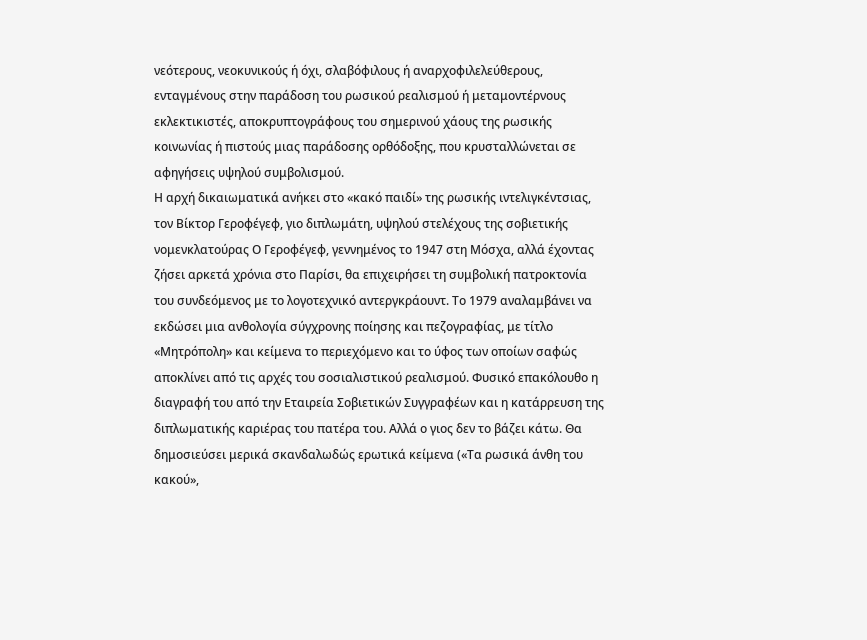νεότερους, νεοκυνικούς ή όχι, σλαβόφιλους ή αναρχοφιλελεύθερους, ενταγμένους στην παράδοση του ρωσικού ρεαλισμού ή μεταμοντέρνους εκλεκτικιστές, αποκρυπτογράφους του σημερινού χάους της ρωσικής κοινωνίας ή πιστούς μιας παράδοσης ορθόδοξης, που κρυσταλλώνεται σε αφηγήσεις υψηλού συμβολισμού.
Η αρχή δικαιωματικά ανήκει στο «κακό παιδί» της ρωσικής ιντελιγκέντσιας, τον Βίκτορ Γεροφέγεφ, γιο διπλωμάτη, υψηλού στελέχους της σοβιετικής νομενκλατούρας Ο Γεροφέγεφ, γεννημένος το 1947 στη Μόσχα, αλλά έχοντας ζήσει αρκετά χρόνια στο Παρίσι, θα επιχειρήσει τη συμβολική πατροκτονία του συνδεόμενος με το λογοτεχνικό αντεργκράουντ. Το 1979 αναλαμβάνει να εκδώσει μια ανθολογία σύγχρονης ποίησης και πεζογραφίας, με τίτλο «Μητρόπολη» και κείμενα το περιεχόμενο και το ύφος των οποίων σαφώς αποκλίνει από τις αρχές του σοσιαλιστικού ρεαλισμού. Φυσικό επακόλουθο η διαγραφή του από την Εταιρεία Σοβιετικών Συγγραφέων και η κατάρρευση της διπλωματικής καριέρας του πατέρα του. Αλλά ο γιος δεν το βάζει κάτω. Θα δημοσιεύσει μερικά σκανδαλωδώς ερωτικά κείμενα («Τα ρωσικά άνθη του κακού»,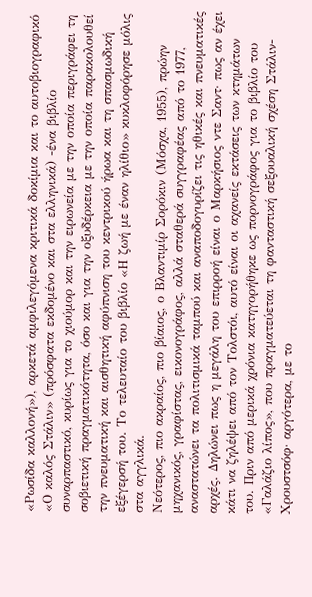«Ρωσίδα καλλονή»), αρκετά αμφιλεγόμενα κριτικά δοκίμια και το αυτοβιογραφικό «Ο καλός Στάλιν» (πρόσφατα εκδομένο και στα ελληνικά) -ένα βιβλίο συναρπαστικό, κυρίως για το χιούμορ και την ειρωνεία με την οποία περιγράφει τη σοβιετική πραγματικότητα, όσο και για την οξυδέρκεια με την οποία παρακολουθεί την πνευματική και αισθητική αφύπνιση του κεντρικού ήρωα και τη σπασμωδική εξέγερσή του. Το τελευταίο του βιβλίο «Η ζωή με έναν ηλίθιο» κυκλοφόρησε μόλις στα αγγλικά.
Νεότερος, πιο ακραίος, πιο βίαιος, ο Βλαντιμίρ Σορόκιν (Μόσχα, 1955), πρώην μηχανικός, γραφίστας, εικονογράφος, αλλά σταθερά συγγραφέας από το 1977, αναστατώνει τα πολιτισμικά ταμπού και αναποδογυρίζει τις ηθικές και πνευματικές αρχές. Δηλώνει πως η μεγάλη του επιρροή είναι ο Μαρκήσιος ντε Σαντ· πως αν έχει κάτι να ζηλέψει από τον Τολστόι, αυτό είναι οι αχανείς εκτάσεις των κτημάτων του. Πριν από μερικά χρόνια κατηγορήθηκε ως πορνογράφος για το βιβλίο του «Γαλάζιο λίπος», που πραγματεύεται τη φανταστική σεξουαλική σχέση Στάλιν-Χρουστσόφ· αργότερα, με το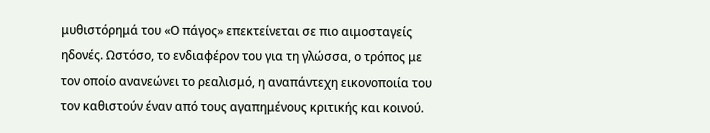μυθιστόρημά του «Ο πάγος» επεκτείνεται σε πιο αιμοσταγείς ηδονές. Ωστόσο, το ενδιαφέρον του για τη γλώσσα, ο τρόπος με τον οποίο ανανεώνει το ρεαλισμό, η αναπάντεχη εικονοποιία του τον καθιστούν έναν από τους αγαπημένους κριτικής και κοινού.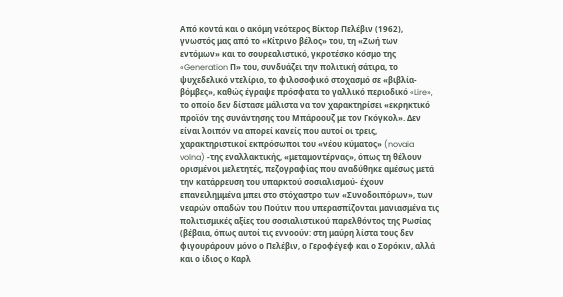Από κοντά και ο ακόμη νεότερος Βίκτορ Πελέβιν (1962), γνωστός μας από το «Κίτρινο βέλος» του, τη «Ζωή των εντόμων» και το σουρεαλιστικό, γκροτέσκο κόσμο της «Generation Π» του, συνδυάζει την πολιτική σάτιρα, το ψυχεδελικό ντελίριο, το φιλοσοφικό στοχασμό σε «βιβλία-βόμβες», καθώς έγραψε πρόσφατα το γαλλικό περιοδικό «Lire», το οποίο δεν δίστασε μάλιστα να τον χαρακτηρίσει «εκρηκτικό προϊόν της συνάντησης του Μπάροουζ με τον Γκόγκολ». Δεν είναι λοιπόν να απορεί κανείς που αυτοί οι τρεις, χαρακτηριστικοί εκπρόσωποι του «νέου κύματος» (novaia volna) -της εναλλακτικής, «μεταμοντέρνας», όπως τη θέλουν ορισμένοι μελετητές, πεζογραφίας που αναδύθηκε αμέσως μετά την κατάρρευση του υπαρκτού σοσιαλισμού- έχουν επανειλημμένα μπει στο στόχαστρο των «Συνοδοιπόρων», των νεαρών οπαδών του Πούτιν που υπερασπίζονται μανιασμένα τις πολιτισμικές αξίες του σοσιαλιστικού παρελθόντος της Ρωσίας (βέβαια, όπως αυτοί τις εννοούν: στη μαύρη λίστα τους δεν φιγουράρουν μόνο ο Πελέβιν, ο Γεροφέγεφ και ο Σορόκιν, αλλά και ο ίδιος ο Καρλ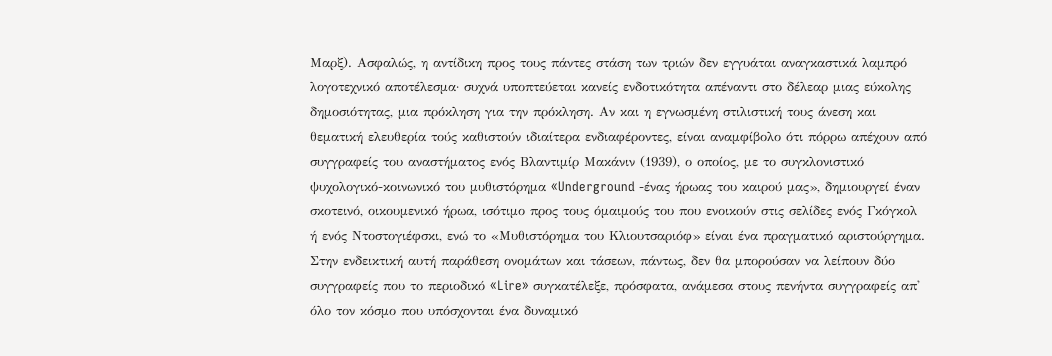Μαρξ). Ασφαλώς, η αντίδικη προς τους πάντες στάση των τριών δεν εγγυάται αναγκαστικά λαμπρό λογοτεχνικό αποτέλεσμα· συχνά υποπτεύεται κανείς ενδοτικότητα απέναντι στο δέλεαρ μιας εύκολης δημοσιότητας, μια πρόκληση για την πρόκληση. Αν και η εγνωσμένη στιλιστική τους άνεση και θεματική ελευθερία τούς καθιστούν ιδιαίτερα ενδιαφέροντες, είναι αναμφίβολο ότι πόρρω απέχουν από συγγραφείς του αναστήματος ενός Βλαντιμίρ Μακάνιν (1939), ο οποίος, με το συγκλονιστικό ψυχολογικό-κοινωνικό του μυθιστόρημα «Underground -ένας ήρωας του καιρού μας», δημιουργεί έναν σκοτεινό, οικουμενικό ήρωα, ισότιμο προς τους όμαιμούς του που ενοικούν στις σελίδες ενός Γκόγκολ ή ενός Ντοστογιέφσκι, ενώ το «Μυθιστόρημα του Κλιουτσαριόφ» είναι ένα πραγματικό αριστούργημα.
Στην ενδεικτική αυτή παράθεση ονομάτων και τάσεων, πάντως, δεν θα μπορούσαν να λείπουν δύο συγγραφείς που το περιοδικό «Lire» συγκατέλεξε, πρόσφατα, ανάμεσα στους πενήντα συγγραφείς απ' όλο τον κόσμο που υπόσχονται ένα δυναμικό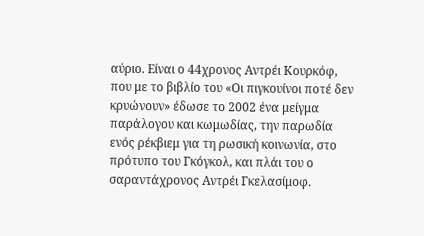αύριο. Είναι ο 44χρονος Αντρέι Κουρκόφ, που με το βιβλίο του «Οι πιγκουίνοι ποτέ δεν κρυώνουν» έδωσε το 2002 ένα μείγμα παράλογου και κωμωδίας, την παρωδία ενός ρέκβιεμ για τη ρωσική κοινωνία, στο πρότυπο του Γκόγκολ, και πλάι του ο σαραντάχρονος Αντρέι Γκελασίμοφ.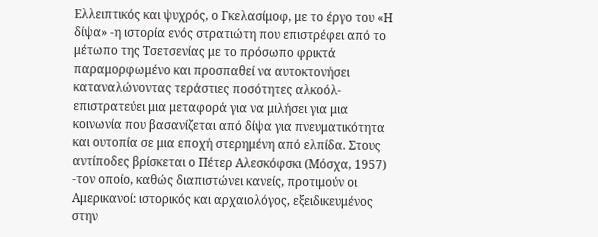Ελλειπτικός και ψυχρός, ο Γκελασίμοφ, με το έργο του «Η δίψα» -η ιστορία ενός στρατιώτη που επιστρέφει από το μέτωπο της Τσετσενίας με το πρόσωπο φρικτά παραμορφωμένο και προσπαθεί να αυτοκτονήσει καταναλώνοντας τεράστιες ποσότητες αλκοόλ- επιστρατεύει μια μεταφορά για να μιλήσει για μια κοινωνία που βασανίζεται από δίψα για πνευματικότητα και ουτοπία σε μια εποχή στερημένη από ελπίδα. Στους αντίποδες βρίσκεται ο Πέτερ Αλεσκόφσκι (Μόσχα, 1957) -τον οποίο, καθώς διαπιστώνει κανείς, προτιμούν οι Αμερικανοί: ιστορικός και αρχαιολόγος, εξειδικευμένος στην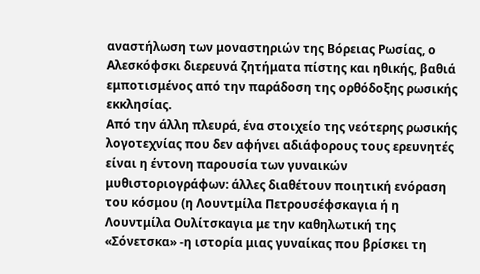αναστήλωση των μοναστηριών της Βόρειας Ρωσίας, ο Αλεσκόφσκι διερευνά ζητήματα πίστης και ηθικής, βαθιά εμποτισμένος από την παράδοση της ορθόδοξης ρωσικής εκκλησίας.
Από την άλλη πλευρά, ένα στοιχείο της νεότερης ρωσικής λογοτεχνίας που δεν αφήνει αδιάφορους τους ερευνητές είναι η έντονη παρουσία των γυναικών μυθιστοριογράφων: άλλες διαθέτουν ποιητική ενόραση του κόσμου (η Λουντμίλα Πετρουσέφσκαγια ή η Λουντμίλα Ουλίτσκαγια με την καθηλωτική της «Σόνετσκα» -η ιστορία μιας γυναίκας που βρίσκει τη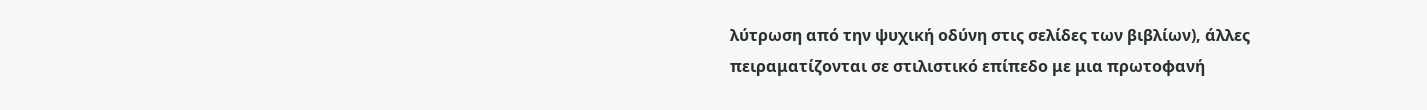λύτρωση από την ψυχική οδύνη στις σελίδες των βιβλίων), άλλες πειραματίζονται σε στιλιστικό επίπεδο με μια πρωτοφανή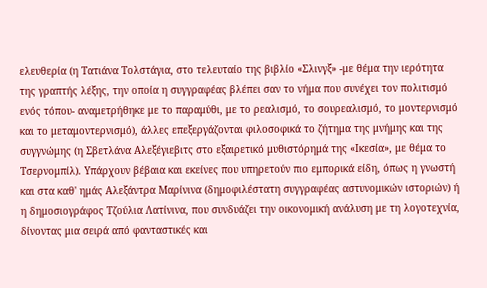ελευθερία (η Τατιάνα Τολστάγια, στο τελευταίο της βιβλίο «Σλινγξ» -με θέμα την ιερότητα της γραπτής λέξης, την οποία η συγγραφέας βλέπει σαν το νήμα που συνέχει τον πολιτισμό ενός τόπου- αναμετρήθηκε με το παραμύθι, με το ρεαλισμό, το σουρεαλισμό, το μοντερνισμό και το μεταμοντερνισμό), άλλες επεξεργάζονται φιλοσοφικά το ζήτημα της μνήμης και της συγγνώμης (η Σβετλάνα Αλεξέγιεβιτς στο εξαιρετικό μυθιστόρημά της «Ικεσία», με θέμα το Τσερνομπίλ). Υπάρχουν βέβαια και εκείνες που υπηρετούν πιο εμπορικά είδη, όπως η γνωστή και στα καθ' ημάς Αλεξάντρα Μαρίνινα (δημοφιλέστατη συγγραφέας αστυνομικών ιστοριών) ή η δημοσιογράφος Τζούλια Λατίνινα, που συνδυάζει την οικονομική ανάλυση με τη λογοτεχνία, δίνοντας μια σειρά από φανταστικές και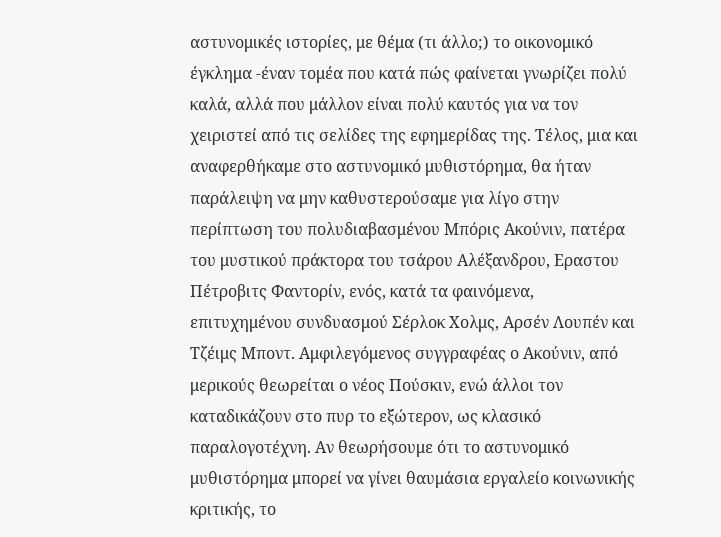αστυνομικές ιστορίες, με θέμα (τι άλλο;) το οικονομικό έγκλημα -έναν τομέα που κατά πώς φαίνεται γνωρίζει πολύ καλά, αλλά που μάλλον είναι πολύ καυτός για να τον χειριστεί από τις σελίδες της εφημερίδας της. Τέλος, μια και αναφερθήκαμε στο αστυνομικό μυθιστόρημα, θα ήταν παράλειψη να μην καθυστερούσαμε για λίγο στην περίπτωση του πολυδιαβασμένου Μπόρις Ακούνιν, πατέρα του μυστικού πράκτορα του τσάρου Αλέξανδρου, Εραστου Πέτροβιτς Φαντορίν, ενός, κατά τα φαινόμενα, επιτυχημένου συνδυασμού Σέρλοκ Χολμς, Αρσέν Λουπέν και Τζέιμς Μποντ. Αμφιλεγόμενος συγγραφέας ο Ακούνιν, από μερικούς θεωρείται ο νέος Πούσκιν, ενώ άλλοι τον καταδικάζουν στο πυρ το εξώτερον, ως κλασικό παραλογοτέχνη. Αν θεωρήσουμε ότι το αστυνομικό μυθιστόρημα μπορεί να γίνει θαυμάσια εργαλείο κοινωνικής κριτικής, το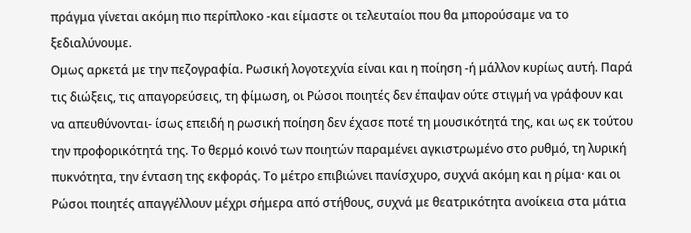πράγμα γίνεται ακόμη πιο περίπλοκο -και είμαστε οι τελευταίοι που θα μπορούσαμε να το ξεδιαλύνουμε.
Ομως αρκετά με την πεζογραφία. Ρωσική λογοτεχνία είναι και η ποίηση -ή μάλλον κυρίως αυτή. Παρά τις διώξεις, τις απαγορεύσεις, τη φίμωση, οι Ρώσοι ποιητές δεν έπαψαν ούτε στιγμή να γράφουν και να απευθύνονται- ίσως επειδή η ρωσική ποίηση δεν έχασε ποτέ τη μουσικότητά της, και ως εκ τούτου την προφορικότητά της. Το θερμό κοινό των ποιητών παραμένει αγκιστρωμένο στο ρυθμό, τη λυρική πυκνότητα, την ένταση της εκφοράς. Το μέτρο επιβιώνει πανίσχυρο, συχνά ακόμη και η ρίμα· και οι Ρώσοι ποιητές απαγγέλλουν μέχρι σήμερα από στήθους, συχνά με θεατρικότητα ανοίκεια στα μάτια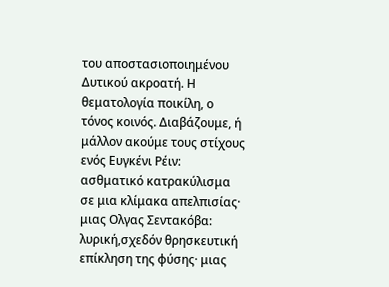του αποστασιοποιημένου Δυτικού ακροατή. Η θεματολογία ποικίλη, ο τόνος κοινός. Διαβάζουμε, ή μάλλον ακούμε τους στίχους ενός Ευγκένι Ρέιν: ασθματικό κατρακύλισμα σε μια κλίμακα απελπισίας· μιας Ολγας Σεντακόβα: λυρική,σχεδόν θρησκευτική επίκληση της φύσης· μιας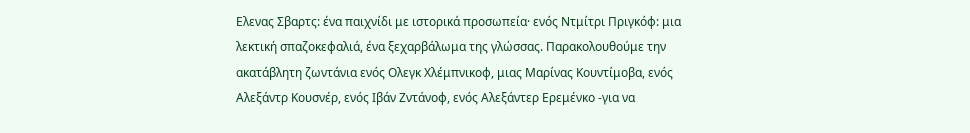Ελενας Σβαρτς: ένα παιχνίδι με ιστορικά προσωπεία· ενός Ντμίτρι Πριγκόφ: μια λεκτική σπαζοκεφαλιά, ένα ξεχαρβάλωμα της γλώσσας. Παρακολουθούμε την ακατάβλητη ζωντάνια ενός Ολεγκ Χλέμπνικοφ, μιας Μαρίνας Κουντίμοβα, ενός Αλεξάντρ Κουσνέρ, ενός Ιβάν Ζντάνοφ, ενός Αλεξάντερ Ερεμένκο -για να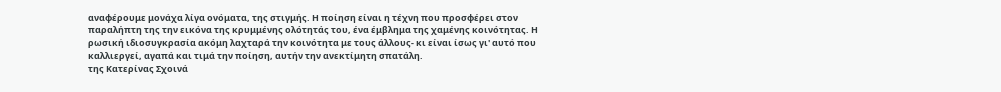αναφέρουμε μονάχα λίγα ονόματα, της στιγμής. Η ποίηση είναι η τέχνη που προσφέρει στον παραλήπτη της την εικόνα της κρυμμένης ολότητάς του, ένα έμβλημα της χαμένης κοινότητας. Η ρωσική ιδιοσυγκρασία ακόμη λαχταρά την κοινότητα με τους άλλους- κι είναι ίσως γι' αυτό που καλλιεργεί, αγαπά και τιμά την ποίηση, αυτήν την ανεκτίμητη σπατάλη.
της Κατερίνας Σχοινά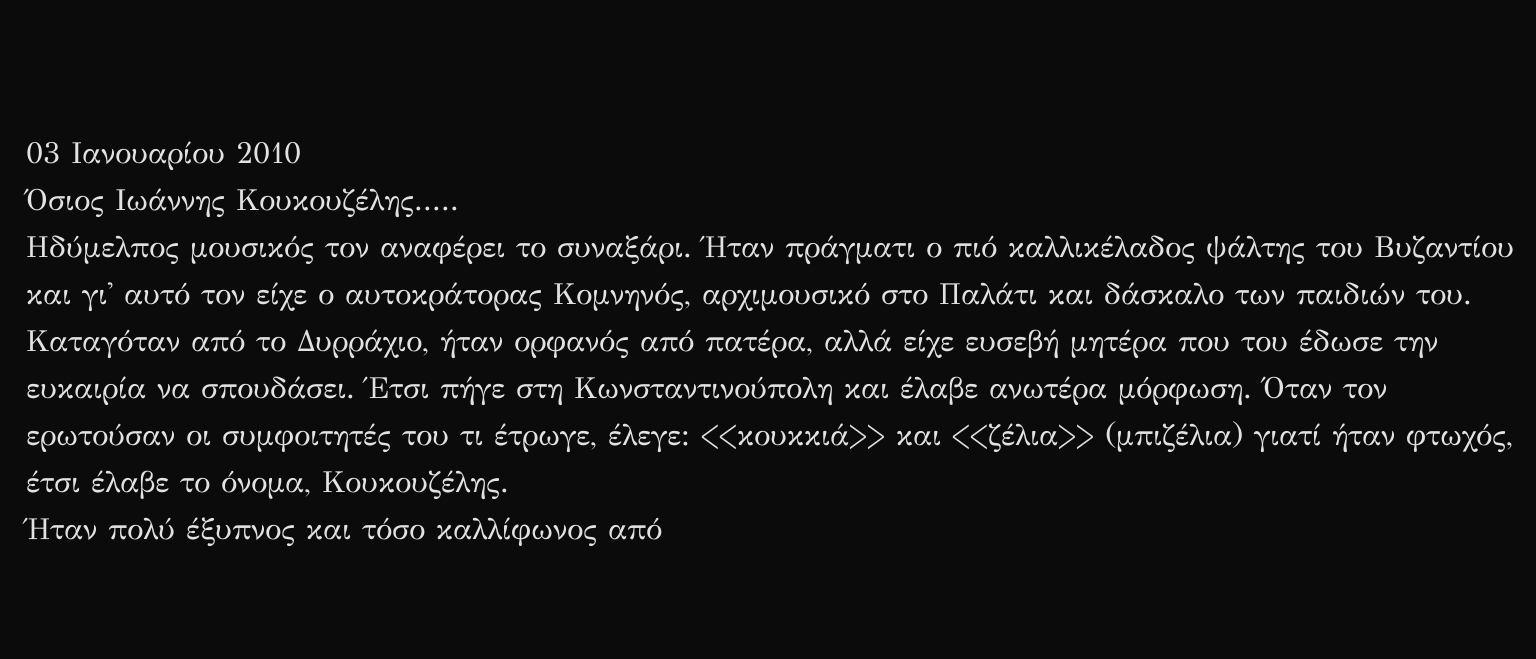03 Ιανουαρίου 2010
Όσιος Ιωάννης Κουκουζέλης.....
Ηδύμελπος μουσικός τον αναφέρει το συναξάρι. Ήταν πράγματι ο πιό καλλικέλαδος ψάλτης του Βυζαντίου και γι' αυτό τον είχε ο αυτοκράτορας Κομνηνός, αρχιμουσικό στο Παλάτι και δάσκαλο των παιδιών του. Καταγόταν από το Δυρράχιο, ήταν ορφανός από πατέρα, αλλά είχε ευσεβή μητέρα που του έδωσε την ευκαιρία να σπουδάσει. Έτσι πήγε στη Κωνσταντινούπολη και έλαβε ανωτέρα μόρφωση. Όταν τον ερωτούσαν οι συμφοιτητές του τι έτρωγε, έλεγε: <<κουκκιά>> και <<ζέλια>> (μπιζέλια) γιατί ήταν φτωχός, έτσι έλαβε το όνομα, Κουκουζέλης.
Ήταν πολύ έξυπνος και τόσο καλλίφωνος από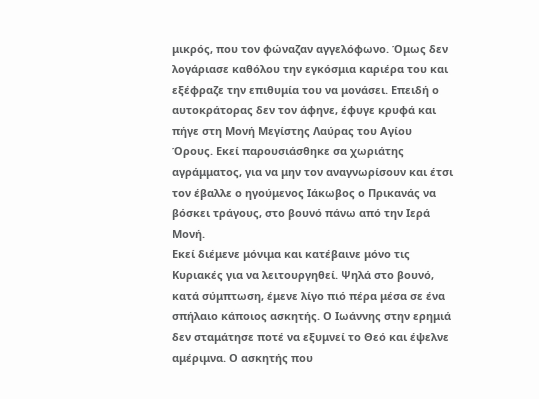μικρός, που τον φώναζαν αγγελόφωνο. Όμως δεν λογάριασε καθόλου την εγκόσμια καριέρα του και εξέφραζε την επιθυμία του να μονάσει. Επειδή ο αυτοκράτορας δεν τον άφηνε, έφυγε κρυφά και πήγε στη Μονή Μεγίστης Λαύρας του Αγίου Όρους. Εκεί παρουσιάσθηκε σα χωριάτης αγράμματος, για να μην τον αναγνωρίσουν και έτσι τον έβαλλε ο ηγούμενος Ιάκωβος ο Πρικανάς να βόσκει τράγους, στο βουνό πάνω από την Ιερά Μονή.
Εκεί διέμενε μόνιμα και κατέβαινε μόνο τις Κυριακές για να λειτουργηθεί. Ψηλά στο βουνό, κατά σύμπτωση, έμενε λίγο πιό πέρα μέσα σε ένα σπήλαιο κάποιος ασκητής. Ο Ιωάννης στην ερημιά δεν σταμάτησε ποτέ να εξυμνεί το Θεό και έψελνε αμέριμνα. Ο ασκητής που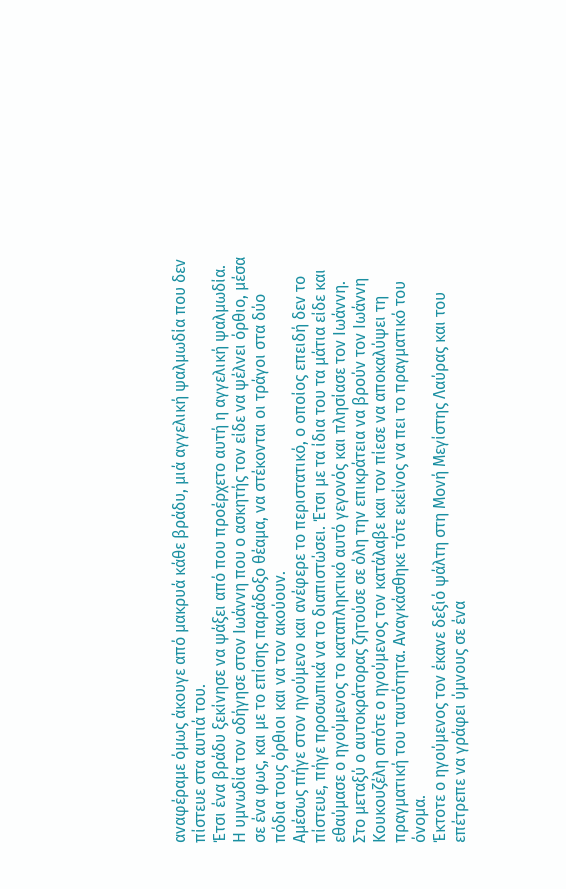αναφέραμε όμως άκουγε από μακρυά κάθε βράδυ, μιά αγγελική ψαλμωδία που δεν πίστευε στα αυτιά του.
Έτσι ένα βράδυ ξεκίνησε να ψάξει από που προέρχετο αυτή η αγγελική ψαλμωδία. Η υμνωδία τον οδήγησε στον Ιωάννη που ο ασκητής τον είδε να ψέλνει όρθιο, μέσα σε ένα φως, και με το επίσης παράδοξο θέαμα, να στέκονται οι τράγοι στα δύο πόδια τους όρθιοι και να τον ακούουν.
Αμέσως πήγε στον ηγούμενο και ανέφερε το περιστατικό, ο οποίος επειδή δεν το πίστευε, πήγε προσωπικά να το διαπιστώσει. Έτσι με τα ίδια του τα μάτια είδε και εθαύμασε ο ηγούμενος το καταπληκτικό αυτό γεγονός και πλησίασε τον Ιωάννη.
Στο μεταξύ ο αυτοκράτορας ζητούσε σε όλη την επικράτεια να βρούν τον Ιωάννη Κουκουζέλη οπότε ο ηγούμενος τον κατάλαβε και τον πίεσε να αποκαλύψει τη πραγματική του ταυτότητα. Αναγκάσθηκε τότε εκείνος να πει το πραγματικό του όνομα.
Έκτοτε ο ηγούμενος τον έκανε δεξιό ψάλτη στη Μονή Μεγίστης Λαύρας και του επέτρεπε να γράφει ύμνους σε ένα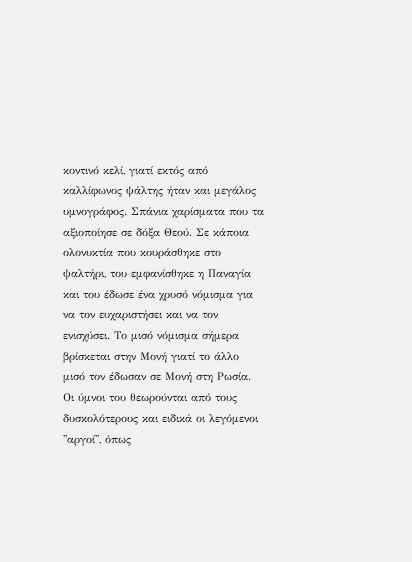κοντινό κελί, γιατί εκτός από καλλίφωνος ψάλτης ήταν και μεγάλος υμνογράφος. Σπάνια χαρίσματα που τα αξιοποίησε σε δόξα Θεού. Σε κάποια ολονυκτία που κουράσθηκε στο ψαλτήρι, του εμφανίσθηκε η Παναγία και του έδωσε ένα χρυσό νόμισμα για να τον ευχαριστήσει και να τον ενισχύσει. Το μισό νόμισμα σήμερα βρίσκεται στην Μονή γιατί το άλλο μισό τον έδωσαν σε Μονή στη Ρωσία.
Οι ύμνοι του θεωρούνται από τους δυσκολότερους και ειδικά οι λεγόμενοι ''αργοί'', όπως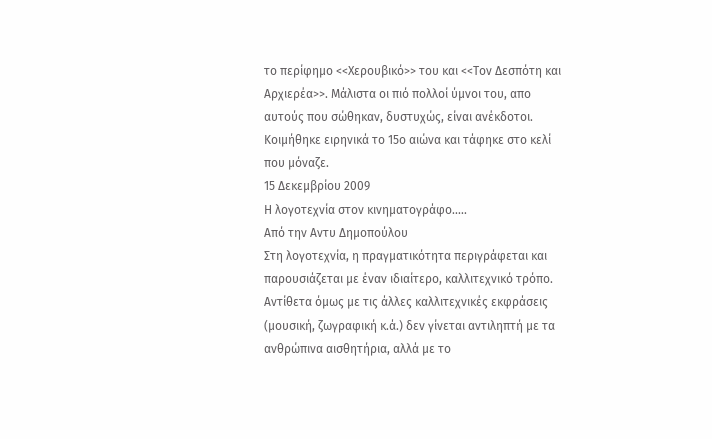το περίφημο <<Χερουβικό>> του και <<Τον Δεσπότη και Αρχιερέα>>. Μάλιστα οι πιό πολλοί ύμνοι του, απο αυτούς που σώθηκαν, δυστυχώς, είναι ανέκδοτοι. Κοιμήθηκε ειρηνικά το 15ο αιώνα και τάφηκε στο κελί που μόναζε.
15 Δεκεμβρίου 2009
Η λογοτεχνία στον κινηματογράφο.....
Από την Αντυ Δημοπούλου
Στη λογοτεχνία, η πραγματικότητα περιγράφεται και παρουσιάζεται με έναν ιδιαίτερο, καλλιτεχνικό τρόπο. Αντίθετα όμως με τις άλλες καλλιτεχνικές εκφράσεις (μουσική, ζωγραφική κ.ά.) δεν γίνεται αντιληπτή με τα ανθρώπινα αισθητήρια, αλλά με το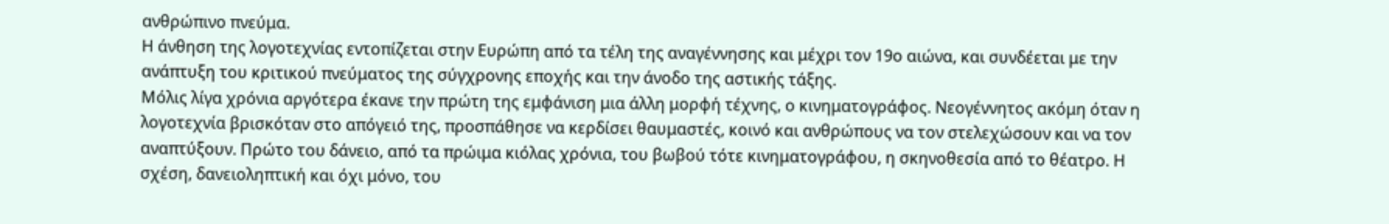ανθρώπινο πνεύμα.
Η άνθηση της λογοτεχνίας εντοπίζεται στην Ευρώπη από τα τέλη της αναγέννησης και μέχρι τον 19ο αιώνα, και συνδέεται με την ανάπτυξη του κριτικού πνεύματος της σύγχρονης εποχής και την άνοδο της αστικής τάξης.
Μόλις λίγα χρόνια αργότερα έκανε την πρώτη της εμφάνιση μια άλλη μορφή τέχνης, ο κινηματογράφος. Νεογέννητος ακόμη όταν η λογοτεχνία βρισκόταν στο απόγειό της, προσπάθησε να κερδίσει θαυμαστές, κοινό και ανθρώπους να τον στελεχώσουν και να τον αναπτύξουν. Πρώτο του δάνειο, από τα πρώιμα κιόλας χρόνια, του βωβού τότε κινηματογράφου, η σκηνοθεσία από το θέατρο. Η σχέση, δανειοληπτική και όχι μόνο, του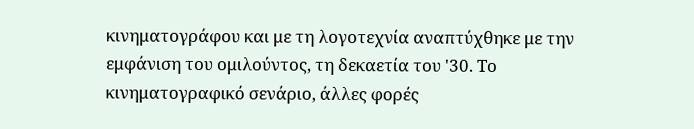κινηματογράφου και με τη λογοτεχνία αναπτύχθηκε με την εμφάνιση του ομιλούντος, τη δεκαετία του '30. Το κινηματογραφικό σενάριο, άλλες φορές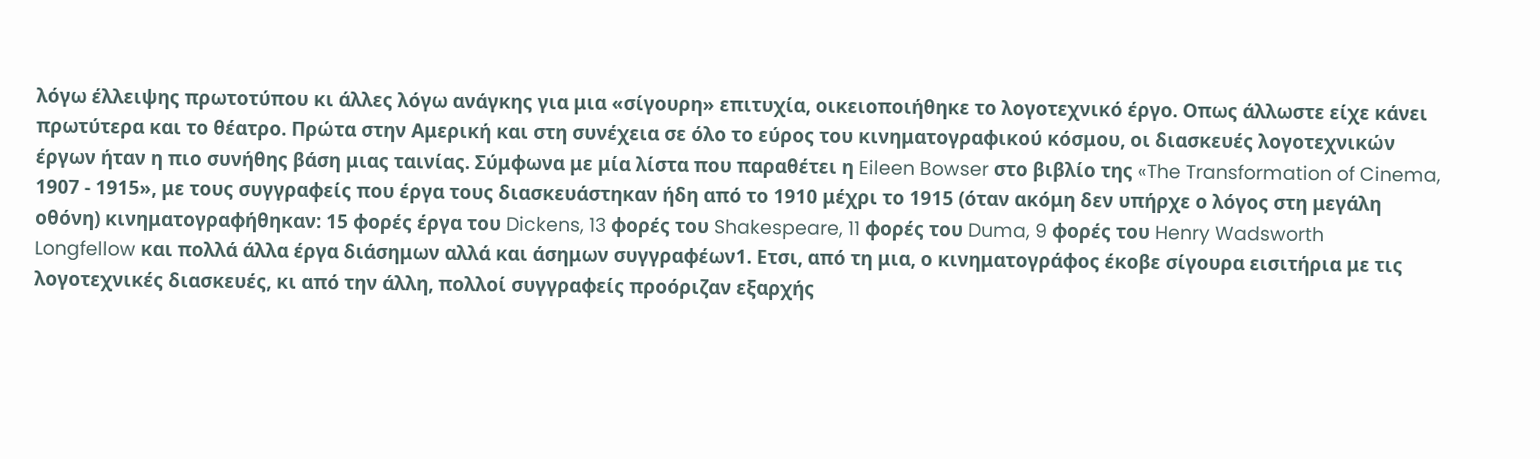λόγω έλλειψης πρωτοτύπου κι άλλες λόγω ανάγκης για μια «σίγουρη» επιτυχία, οικειοποιήθηκε το λογοτεχνικό έργο. Οπως άλλωστε είχε κάνει πρωτύτερα και το θέατρο. Πρώτα στην Αμερική και στη συνέχεια σε όλο το εύρος του κινηματογραφικού κόσμου, οι διασκευές λογοτεχνικών έργων ήταν η πιο συνήθης βάση μιας ταινίας. Σύμφωνα με μία λίστα που παραθέτει η Eileen Bowser στο βιβλίο της «The Transformation of Cinema, 1907 - 1915», με τους συγγραφείς που έργα τους διασκευάστηκαν ήδη από το 1910 μέχρι το 1915 (όταν ακόμη δεν υπήρχε ο λόγος στη μεγάλη οθόνη) κινηματογραφήθηκαν: 15 φορές έργα του Dickens, 13 φορές του Shakespeare, 11 φορές του Duma, 9 φορές του Henry Wadsworth Longfellow και πολλά άλλα έργα διάσημων αλλά και άσημων συγγραφέων1. Ετσι, από τη μια, ο κινηματογράφος έκοβε σίγουρα εισιτήρια με τις λογοτεχνικές διασκευές, κι από την άλλη, πολλοί συγγραφείς προόριζαν εξαρχής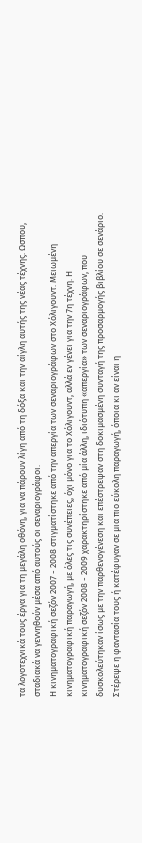τα λογοτεχνικά τους έργα για τη μεγάλη οθόνη, για να πάρουν λίγη από τη δόξα και την αίγλη αυτής της νέας τέχνης. Ωσπου, σταδιακά να γεννηθούν μέσα από αυτούς οι σεναριογράφοι.
Η κινηματογραφική σεζόν 2007 - 2008 στιγματίστηκε από την απεργία των σεναριογράφων στο Χόλιγουντ. Μειωμένη κινηματογραφική παραγωγή, με όλες τις συνέπειες, όχι μόνο για το Χόλιγουντ, αλλά εν γένει για την 7η τέχνη. Η κινηματογραφική σεζόν 2008 - 2009 χαρακτηρίστηκε από μία άλλη, ιδιότυπη «απεργία» των σεναριογράφων, που δυσκολεύτηκαν ίσως με την παρθενογένεση και επέστρεψαν στη δοκιμασμένη συνταγή της προσαρμογής βιβλίου σε σενάριο. Στέρεψε η φαντασία τους ή κατέφυγαν σε μια πιο εύκολη παραγωγή, όποια κι αν είναι η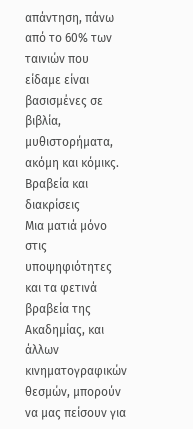απάντηση, πάνω από το 60% των ταινιών που είδαμε είναι βασισμένες σε βιβλία, μυθιστορήματα, ακόμη και κόμικς.
Βραβεία και διακρίσεις
Μια ματιά μόνο στις υποψηφιότητες και τα φετινά βραβεία της Ακαδημίας, και άλλων κινηματογραφικών θεσμών, μπορούν να μας πείσουν για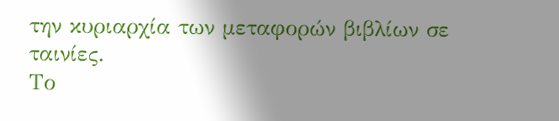την κυριαρχία των μεταφορών βιβλίων σε ταινίες.
Το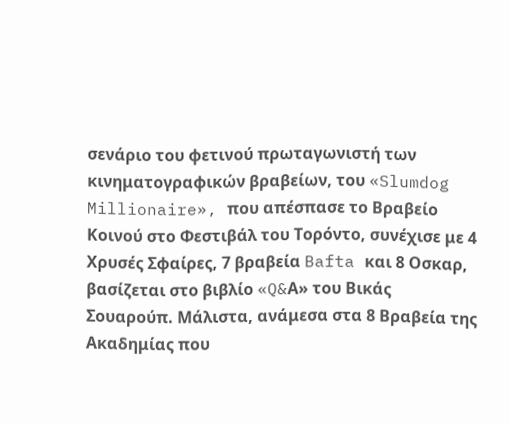σενάριο του φετινού πρωταγωνιστή των κινηματογραφικών βραβείων, του «Slumdog Millionaire», που απέσπασε το Βραβείο Κοινού στο Φεστιβάλ του Τορόντο, συνέχισε με 4 Χρυσές Σφαίρες, 7 βραβεία Bafta και 8 Οσκαρ, βασίζεται στο βιβλίο «Q&Α» του Βικάς Σουαρούπ. Μάλιστα, ανάμεσα στα 8 Βραβεία της Ακαδημίας που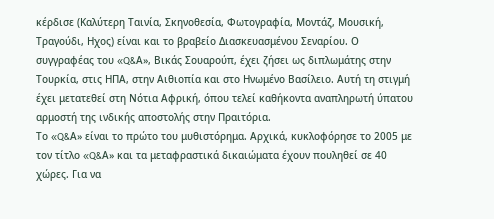κέρδισε (Καλύτερη Ταινία, Σκηνοθεσία, Φωτογραφία, Μοντάζ, Μουσική, Τραγούδι, Ηχος) είναι και το βραβείο Διασκευασμένου Σεναρίου. Ο συγγραφέας του «Q&Α», Βικάς Σουαρούπ, έχει ζήσει ως διπλωμάτης στην Τουρκία, στις ΗΠΑ, στην Αιθιοπία και στο Ηνωμένο Βασίλειο. Αυτή τη στιγμή έχει μετατεθεί στη Νότια Αφρική, όπου τελεί καθήκοντα αναπληρωτή ύπατου αρμοστή της ινδικής αποστολής στην Πραιτόρια.
Το «Q&Α» είναι το πρώτο του μυθιστόρημα. Αρχικά, κυκλοφόρησε το 2005 με τον τίτλο «Q&Α» και τα μεταφραστικά δικαιώματα έχουν πουληθεί σε 40 χώρες. Για να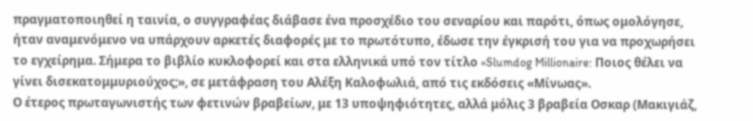πραγματοποιηθεί η ταινία, ο συγγραφέας διάβασε ένα προσχέδιο του σεναρίου και παρότι, όπως ομολόγησε, ήταν αναμενόμενο να υπάρχουν αρκετές διαφορές με το πρωτότυπο, έδωσε την έγκρισή του για να προχωρήσει το εγχείρημα. Σήμερα το βιβλίο κυκλοφορεί και στα ελληνικά υπό τον τίτλο «Slumdog Millionaire: Ποιος θέλει να γίνει δισεκατομμυριούχος;», σε μετάφραση του Αλέξη Καλοφωλιά, από τις εκδόσεις «Μίνωας».
Ο έτερος πρωταγωνιστής των φετινών βραβείων, με 13 υποψηφιότητες, αλλά μόλις 3 βραβεία Οσκαρ (Μακιγιάζ,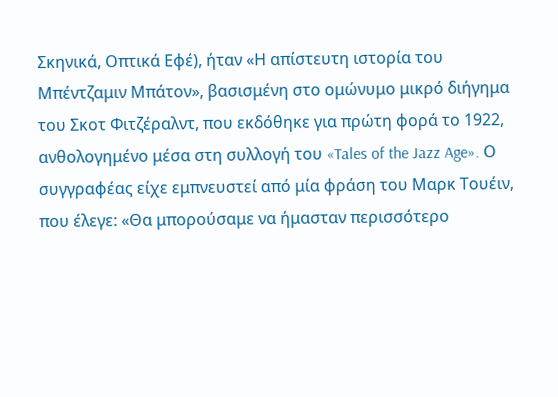Σκηνικά, Οπτικά Εφέ), ήταν «Η απίστευτη ιστορία του Μπέντζαμιν Μπάτον», βασισμένη στο ομώνυμο μικρό διήγημα του Σκοτ Φιτζέραλντ, που εκδόθηκε για πρώτη φορά το 1922, ανθολογημένο μέσα στη συλλογή του «Tales of the Jazz Age». Ο συγγραφέας είχε εμπνευστεί από μία φράση του Μαρκ Τουέιν, που έλεγε: «Θα μπορούσαμε να ήμασταν περισσότερο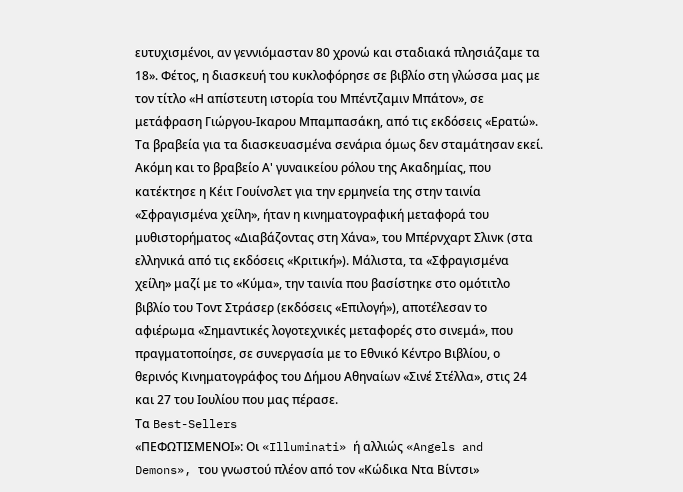ευτυχισμένοι, αν γεννιόμασταν 80 χρονώ και σταδιακά πλησιάζαμε τα 18». Φέτος, η διασκευή του κυκλοφόρησε σε βιβλίο στη γλώσσα μας με τον τίτλο «Η απίστευτη ιστορία του Μπέντζαμιν Μπάτον», σε μετάφραση Γιώργου-Ικαρου Μπαμπασάκη, από τις εκδόσεις «Ερατώ».
Τα βραβεία για τα διασκευασμένα σενάρια όμως δεν σταμάτησαν εκεί. Ακόμη και το βραβείο Α' γυναικείου ρόλου της Ακαδημίας, που κατέκτησε η Κέιτ Γουίνσλετ για την ερμηνεία της στην ταινία «Σφραγισμένα χείλη», ήταν η κινηματογραφική μεταφορά του μυθιστορήματος «Διαβάζοντας στη Χάνα», του Μπέρνχαρτ Σλινκ (στα ελληνικά από τις εκδόσεις «Κριτική»). Μάλιστα, τα «Σφραγισμένα χείλη» μαζί με το «Κύμα», την ταινία που βασίστηκε στο ομότιτλο βιβλίο του Τοντ Στράσερ (εκδόσεις «Επιλογή»), αποτέλεσαν το αφιέρωμα «Σημαντικές λογοτεχνικές μεταφορές στο σινεμά», που πραγματοποίησε, σε συνεργασία με το Εθνικό Κέντρο Βιβλίου, ο θερινός Κινηματογράφος του Δήμου Αθηναίων «Σινέ Στέλλα», στις 24 και 27 του Ιουλίου που μας πέρασε.
Τα Best-Sellers
«ΠΕΦΩΤΙΣΜΕΝΟΙ»: Οι «Illuminati» ή αλλιώς «Angels and Demons», του γνωστού πλέον από τον «Κώδικα Ντα Βίντσι»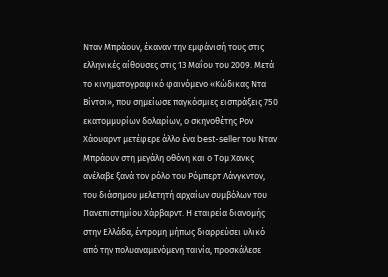Νταν Μπράουν, έκαναν την εμφάνισή τους στις ελληνικές αίθουσες στις 13 Μαΐου του 2009. Μετά το κινηματογραφικό φαινόμενο «Κώδικας Ντα Βίντσι», που σημείωσε παγκόσμιες εισπράξεις 750 εκατομμυρίων δολαρίων, ο σκηνοθέτης Ρον Χάουαρντ μετέφερε άλλο ένα best-seller του Νταν Μπράουν στη μεγάλη οθόνη και ο Τομ Χανκς ανέλαβε ξανά τον ρόλο του Ρόμπερτ Λάνγκντον, του διάσημου μελετητή αρχαίων συμβόλων του Πανεπιστημίου Χάρβαρντ. Η εταιρεία διανομής στην Ελλάδα, έντρομη μήπως διαρρεύσει υλικό από την πολυαναμενόμενη ταινία, προσκάλεσε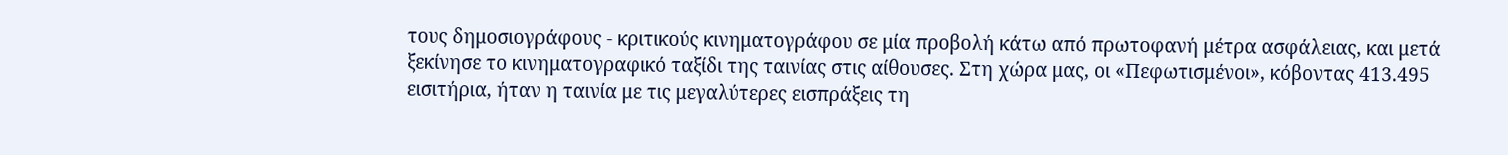τους δημοσιογράφους - κριτικούς κινηματογράφου σε μία προβολή κάτω από πρωτοφανή μέτρα ασφάλειας, και μετά ξεκίνησε το κινηματογραφικό ταξίδι της ταινίας στις αίθουσες. Στη χώρα μας, οι «Πεφωτισμένοι», κόβοντας 413.495 εισιτήρια, ήταν η ταινία με τις μεγαλύτερες εισπράξεις τη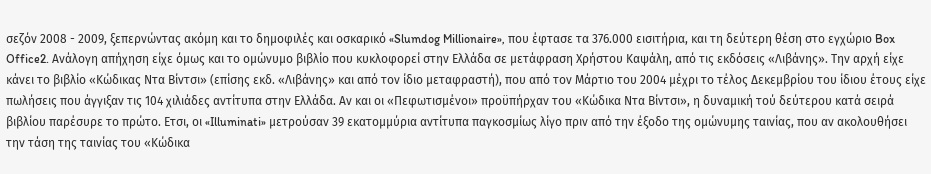σεζόν 2008 - 2009, ξεπερνώντας ακόμη και το δημοφιλές και οσκαρικό «Slumdog Millionaire», που έφτασε τα 376.000 εισιτήρια, και τη δεύτερη θέση στο εγχώριο Box Office2. Ανάλογη απήχηση είχε όμως και το ομώνυμο βιβλίο που κυκλοφορεί στην Ελλάδα σε μετάφραση Χρήστου Καψάλη, από τις εκδόσεις «Λιβάνης». Την αρχή είχε κάνει το βιβλίο «Κώδικας Ντα Βίντσι» (επίσης εκδ. «Λιβάνης» και από τον ίδιο μεταφραστή), που από τον Μάρτιο του 2004 μέχρι το τέλος Δεκεμβρίου του ίδιου έτους είχε πωλήσεις που άγγιξαν τις 104 χιλιάδες αντίτυπα στην Ελλάδα. Αν και οι «Πεφωτισμένοι» προϋπήρχαν του «Κώδικα Ντα Βίντσι», η δυναμική τού δεύτερου κατά σειρά βιβλίου παρέσυρε το πρώτο. Ετσι, οι «Illuminati» μετρούσαν 39 εκατομμύρια αντίτυπα παγκοσμίως λίγο πριν από την έξοδο της ομώνυμης ταινίας, που αν ακολουθήσει την τάση της ταινίας του «Κώδικα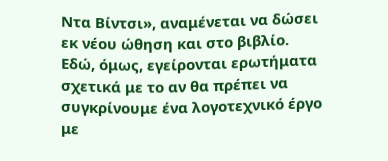Ντα Βίντσι», αναμένεται να δώσει εκ νέου ώθηση και στο βιβλίο.
Εδώ, όμως, εγείρονται ερωτήματα σχετικά με το αν θα πρέπει να συγκρίνουμε ένα λογοτεχνικό έργο με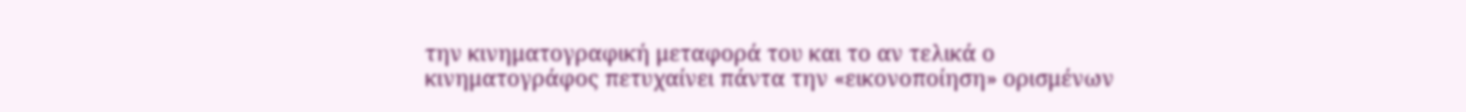την κινηματογραφική μεταφορά του και το αν τελικά ο κινηματογράφος πετυχαίνει πάντα την «εικονοποίηση» ορισμένων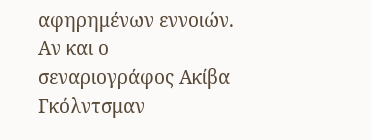αφηρημένων εννοιών. Αν και ο σεναριογράφος Ακίβα Γκόλντσμαν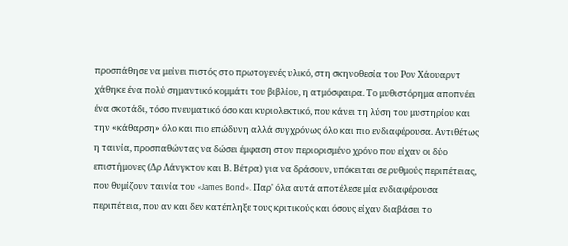προσπάθησε να μείνει πιστός στο πρωτογενές υλικό, στη σκηνοθεσία του Ρον Χάουαρντ χάθηκε ένα πολύ σημαντικό κομμάτι του βιβλίου, η ατμόσφαιρα. Το μυθιστόρημα αποπνέει ένα σκοτάδι, τόσο πνευματικό όσο και κυριολεκτικό, που κάνει τη λύση του μυστηρίου και την «κάθαρση» όλο και πιο επώδυνη αλλά συγχρόνως όλο και πιο ενδιαφέρουσα. Αντιθέτως η ταινία, προσπαθώντας να δώσει έμφαση στον περιορισμένο χρόνο που είχαν οι δύο επιστήμονες (Δρ Λάνγκτον και Β. Βέτρα) για να δράσουν, υπόκειται σε ρυθμούς περιπέτειας, που θυμίζουν ταινία του «James Bond». Παρ' όλα αυτά αποτέλεσε μία ενδιαφέρουσα περιπέτεια, που αν και δεν κατέπληξε τους κριτικούς και όσους είχαν διαβάσει το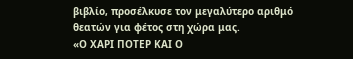βιβλίο, προσέλκυσε τον μεγαλύτερο αριθμό θεατών για φέτος στη χώρα μας.
«Ο ΧΑΡΙ ΠΟΤΕΡ ΚΑΙ Ο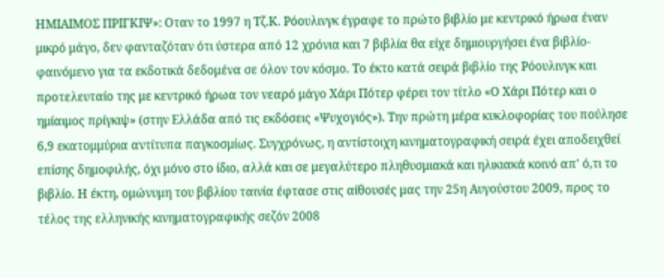ΗΜΙΑΙΜΟΣ ΠΡΙΓΚΙΨ»: Οταν το 1997 η Τζ.Κ. Ρόουλινγκ έγραφε το πρώτο βιβλίο με κεντρικό ήρωα έναν μικρό μάγο, δεν φανταζόταν ότι ύστερα από 12 χρόνια και 7 βιβλία θα είχε δημιουργήσει ένα βιβλίο-φαινόμενο για τα εκδοτικά δεδομένα σε όλον τον κόσμο. Το έκτο κατά σειρά βιβλίο της Ρόουλινγκ και προτελευταίο της με κεντρικό ήρωα τον νεαρό μάγο Χάρι Πότερ φέρει τον τίτλο «Ο Χάρι Πότερ και ο ημίαιμος πρίγκιψ» (στην Ελλάδα από τις εκδόσεις «Ψυχογιός»). Την πρώτη μέρα κυκλοφορίας του πούλησε 6,9 εκατομμύρια αντίτυπα παγκοσμίως. Συγχρόνως, η αντίστοιχη κινηματογραφική σειρά έχει αποδειχθεί επίσης δημοφιλής, όχι μόνο στο ίδιο, αλλά και σε μεγαλύτερο πληθυσμιακά και ηλικιακά κοινό απ' ό,τι το βιβλίο. Η έκτη, ομώνυμη του βιβλίου ταινία έφτασε στις αίθουσές μας την 25η Αυγούστου 2009, προς το τέλος της ελληνικής κινηματογραφικής σεζόν 2008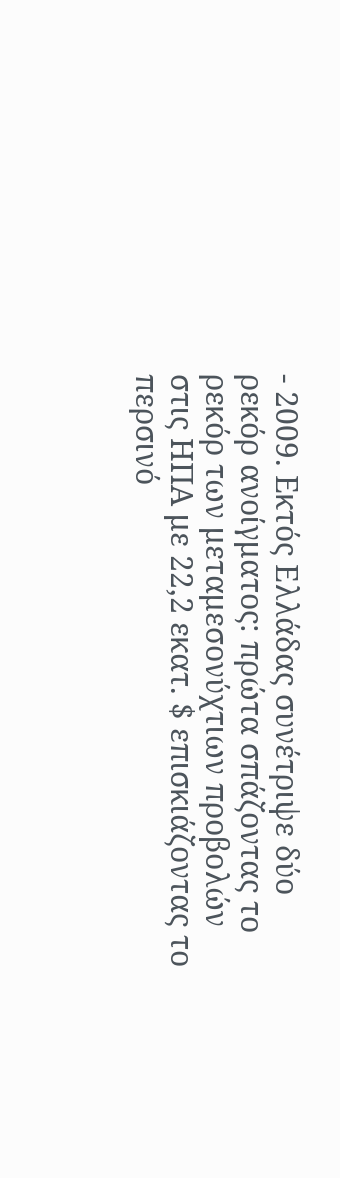- 2009. Εκτός Ελλάδας συνέτριψε δύο ρεκόρ ανοίγματος: πρώτα σπάζοντας το ρεκόρ των μεταμεσονύχτιων προβολών στις ΗΠΑ με 22,2 εκατ. $ επισκιάζοντας το περσινό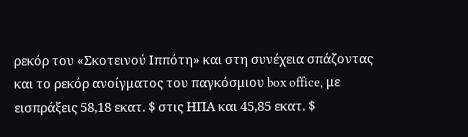ρεκόρ του «Σκοτεινού Ιππότη» και στη συνέχεια σπάζοντας και το ρεκόρ ανοίγματος του παγκόσμιου box office, με εισπράξεις 58,18 εκατ. $ στις ΗΠΑ και 45,85 εκατ. $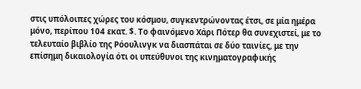στις υπόλοιπες χώρες του κόσμου, συγκεντρώνοντας έτσι, σε μία ημέρα μόνο, περίπου 104 εκατ. $. Το φαινόμενο Χάρι Πότερ θα συνεχιστεί, με το τελευταίο βιβλίο της Ρόουλινγκ να διασπάται σε δύο ταινίες, με την επίσημη δικαιολογία ότι οι υπεύθυνοι της κινηματογραφικής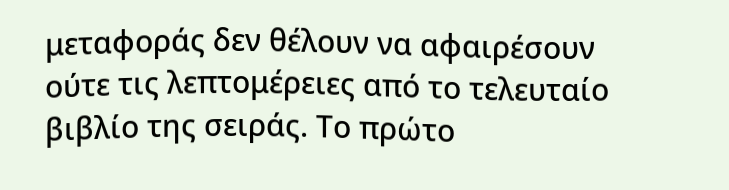μεταφοράς δεν θέλουν να αφαιρέσουν ούτε τις λεπτομέρειες από το τελευταίο βιβλίο της σειράς. Το πρώτο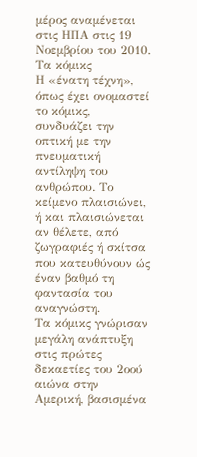μέρος αναμένεται στις ΗΠΑ στις 19 Νοεμβρίου του 2010.
Τα κόμικς
Η «ένατη τέχνη», όπως έχει ονομαστεί το κόμικς, συνδυάζει την οπτική με την πνευματική αντίληψη του ανθρώπου. Το κείμενο πλαισιώνει, ή και πλαισιώνεται αν θέλετε, από ζωγραφιές ή σκίτσα που κατευθύνουν ώς έναν βαθμό τη φαντασία του αναγνώστη.
Τα κόμικς γνώρισαν μεγάλη ανάπτυξη στις πρώτες δεκαετίες του 2οού αιώνα στην Αμερική, βασισμένα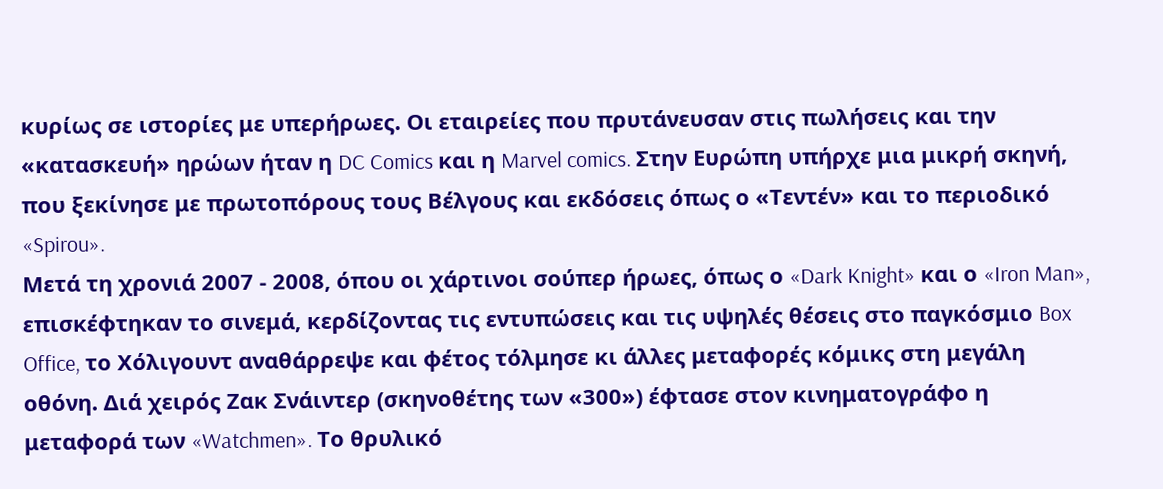κυρίως σε ιστορίες με υπερήρωες. Οι εταιρείες που πρυτάνευσαν στις πωλήσεις και την «κατασκευή» ηρώων ήταν η DC Comics και η Marvel comics. Στην Ευρώπη υπήρχε μια μικρή σκηνή, που ξεκίνησε με πρωτοπόρους τους Βέλγους και εκδόσεις όπως ο «Τεντέν» και το περιοδικό «Spirou».
Μετά τη χρονιά 2007 - 2008, όπου οι χάρτινοι σούπερ ήρωες, όπως ο «Dark Knight» και ο «Iron Man», επισκέφτηκαν το σινεμά, κερδίζοντας τις εντυπώσεις και τις υψηλές θέσεις στο παγκόσμιο Box Office, το Χόλιγουντ αναθάρρεψε και φέτος τόλμησε κι άλλες μεταφορές κόμικς στη μεγάλη οθόνη. Διά χειρός Ζακ Σνάιντερ (σκηνοθέτης των «300») έφτασε στον κινηματογράφο η μεταφορά των «Watchmen». Το θρυλικό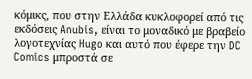κόμικς, που στην Ελλάδα κυκλοφορεί από τις εκδόσεις Anubis, είναι το μοναδικό με βραβείο λογοτεχνίας Hugo και αυτό που έφερε την DC Comics μπροστά σε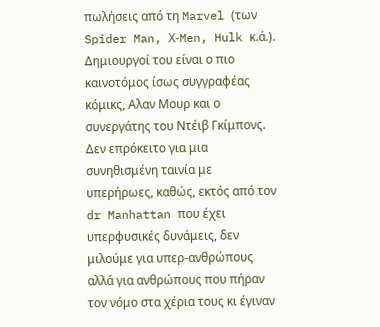πωλήσεις από τη Marvel (των Spider Man, Χ-Men, Hulk κ.ά.). Δημιουργοί του είναι ο πιο καινοτόμος ίσως συγγραφέας κόμικς, Αλαν Μουρ και ο συνεργάτης του Ντέιβ Γκίμπονς. Δεν επρόκειτο για μια συνηθισμένη ταινία με υπερήρωες, καθώς, εκτός από τον dr Manhattan που έχει υπερφυσικές δυνάμεις, δεν μιλούμε για υπερ-ανθρώπους αλλά για ανθρώπους που πήραν τον νόμο στα χέρια τους κι έγιναν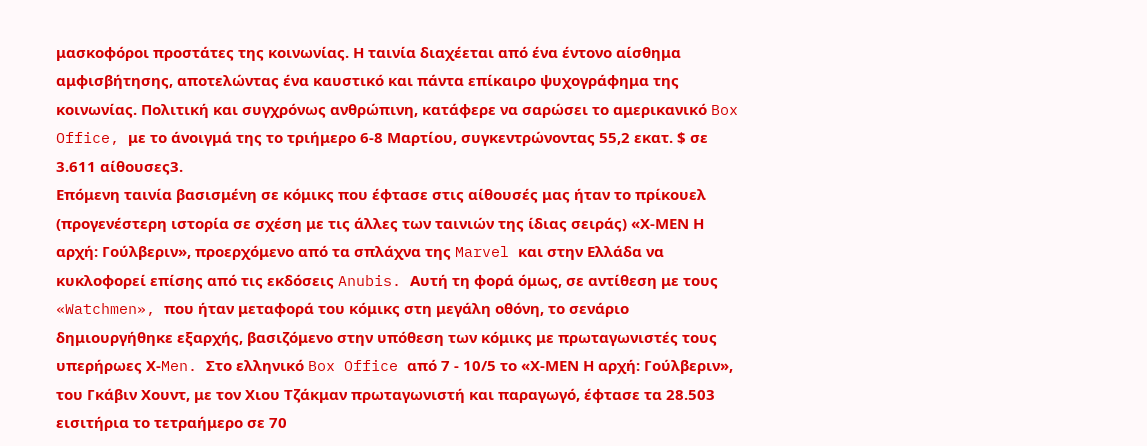μασκοφόροι προστάτες της κοινωνίας. Η ταινία διαχέεται από ένα έντονο αίσθημα αμφισβήτησης, αποτελώντας ένα καυστικό και πάντα επίκαιρο ψυχογράφημα της κοινωνίας. Πολιτική και συγχρόνως ανθρώπινη, κατάφερε να σαρώσει το αμερικανικό Box Office, με το άνοιγμά της το τριήμερο 6-8 Μαρτίου, συγκεντρώνοντας 55,2 εκατ. $ σε 3.611 αίθουσες3.
Επόμενη ταινία βασισμένη σε κόμικς που έφτασε στις αίθουσές μας ήταν το πρίκουελ (προγενέστερη ιστορία σε σχέση με τις άλλες των ταινιών της ίδιας σειράς) «Χ-ΜΕΝ Η αρχή: Γούλβεριν», προερχόμενο από τα σπλάχνα της Marvel και στην Ελλάδα να κυκλοφορεί επίσης από τις εκδόσεις Anubis. Αυτή τη φορά όμως, σε αντίθεση με τους «Watchmen», που ήταν μεταφορά του κόμικς στη μεγάλη οθόνη, το σενάριο δημιουργήθηκε εξαρχής, βασιζόμενο στην υπόθεση των κόμικς με πρωταγωνιστές τους υπερήρωες Χ-Men. Στο ελληνικό Box Office από 7 - 10/5 το «Χ-ΜΕΝ Η αρχή: Γούλβεριν», του Γκάβιν Χουντ, με τον Χιου Τζάκμαν πρωταγωνιστή και παραγωγό, έφτασε τα 28.503 εισιτήρια το τετραήμερο σε 70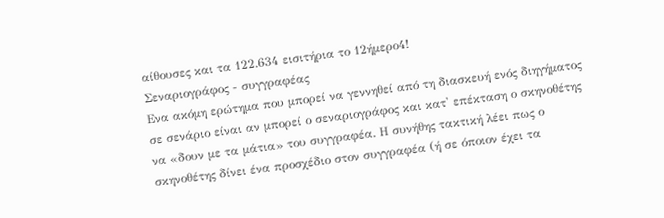αίθουσες και τα 122.634 εισιτήρια το 12ήμερο4!
Σεναριογράφος - συγγραφέας
Ενα ακόμη ερώτημα που μπορεί να γεννηθεί από τη διασκευή ενός διηγήματος σε σενάριο είναι αν μπορεί ο σεναριογράφος και κατ' επέκταση ο σκηνοθέτης να «δουν με τα μάτια» του συγγραφέα. Η συνήθης τακτική λέει πως ο σκηνοθέτης δίνει ένα προσχέδιο στον συγγραφέα (ή σε όποιον έχει τα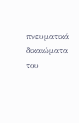πνευματικά δικαιώματα του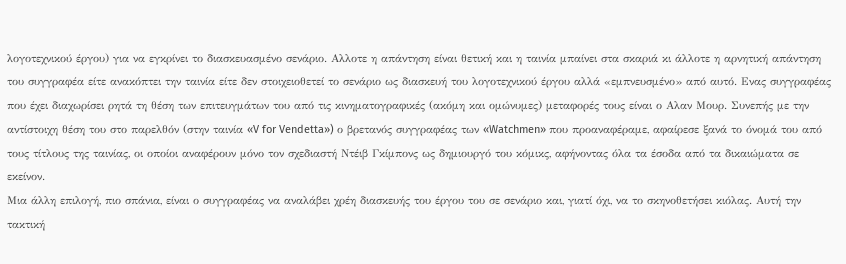λογοτεχνικού έργου) για να εγκρίνει το διασκευασμένο σενάριο. Αλλοτε η απάντηση είναι θετική και η ταινία μπαίνει στα σκαριά κι άλλοτε η αρνητική απάντηση του συγγραφέα είτε ανακόπτει την ταινία είτε δεν στοιχειοθετεί το σενάριο ως διασκευή του λογοτεχνικού έργου αλλά «εμπνευσμένο» από αυτό. Ενας συγγραφέας που έχει διαχωρίσει ρητά τη θέση των επιτευγμάτων του από τις κινηματογραφικές (ακόμη και ομώνυμες) μεταφορές τους είναι ο Αλαν Μουρ. Συνεπής με την αντίστοιχη θέση του στο παρελθόν (στην ταινία «V for Vendetta») ο βρετανός συγγραφέας των «Watchmen» που προαναφέραμε, αφαίρεσε ξανά το όνομά του από τους τίτλους της ταινίας, οι οποίοι αναφέρουν μόνο τον σχεδιαστή Ντέιβ Γκίμπονς ως δημιουργό του κόμικς, αφήνοντας όλα τα έσοδα από τα δικαιώματα σε εκείνον.
Μια άλλη επιλογή, πιο σπάνια, είναι ο συγγραφέας να αναλάβει χρέη διασκευής του έργου του σε σενάριο και, γιατί όχι, να το σκηνοθετήσει κιόλας. Αυτή την τακτική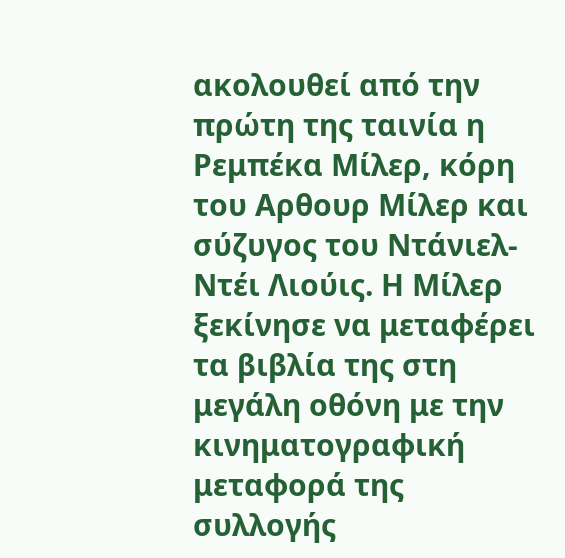ακολουθεί από την πρώτη της ταινία η Ρεμπέκα Μίλερ, κόρη του Αρθουρ Μίλερ και σύζυγος του Ντάνιελ-Ντέι Λιούις. Η Μίλερ ξεκίνησε να μεταφέρει τα βιβλία της στη μεγάλη οθόνη με την κινηματογραφική μεταφορά της συλλογής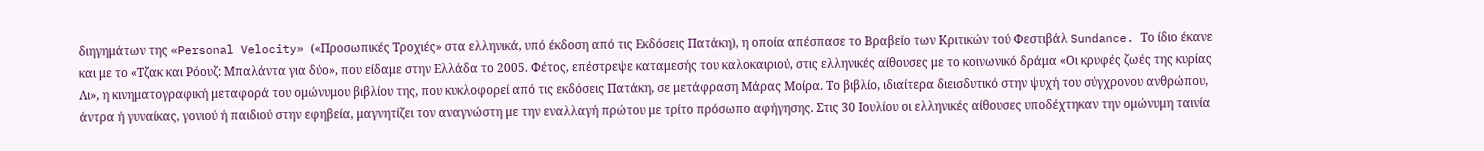διηγημάτων της «Personal Velocity» («Προσωπικές Τροχιές» στα ελληνικά, υπό έκδοση από τις Εκδόσεις Πατάκη), η οποία απέσπασε το Βραβείο των Κριτικών τού Φεστιβάλ Sundance. Το ίδιο έκανε και με το «Τζακ και Ρόουζ: Μπαλάντα για δύο», που είδαμε στην Ελλάδα το 2005. Φέτος, επέστρεψε καταμεσής του καλοκαιριού, στις ελληνικές αίθουσες με το κοινωνικό δράμα «Οι κρυφές ζωές της κυρίας Λι», η κινηματογραφική μεταφορά του ομώνυμου βιβλίου της, που κυκλοφορεί από τις εκδόσεις Πατάκη, σε μετάφραση Μάρας Μοίρα. Το βιβλίο, ιδιαίτερα διεισδυτικό στην ψυχή του σύγχρονου ανθρώπου, άντρα ή γυναίκας, γονιού ή παιδιού στην εφηβεία, μαγνητίζει τον αναγνώστη με την εναλλαγή πρώτου με τρίτο πρόσωπο αφήγησης. Στις 30 Ιουλίου οι ελληνικές αίθουσες υποδέχτηκαν την ομώνυμη ταινία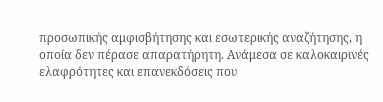προσωπικής αμφισβήτησης και εσωτερικής αναζήτησης, η οποία δεν πέρασε απαρατήρητη. Ανάμεσα σε καλοκαιρινές ελαφρότητες και επανεκδόσεις που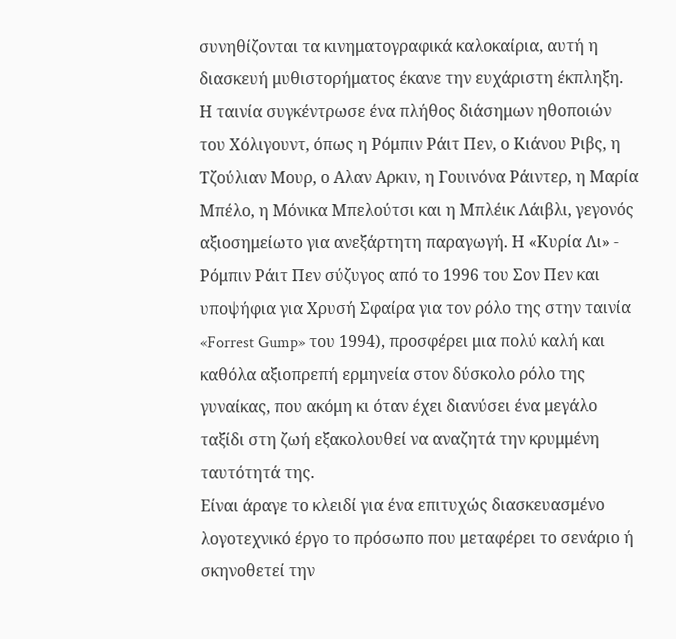συνηθίζονται τα κινηματογραφικά καλοκαίρια, αυτή η διασκευή μυθιστορήματος έκανε την ευχάριστη έκπληξη. Η ταινία συγκέντρωσε ένα πλήθος διάσημων ηθοποιών του Χόλιγουντ, όπως η Ρόμπιν Ράιτ Πεν, ο Κιάνου Ριβς, η Τζούλιαν Μουρ, ο Αλαν Αρκιν, η Γουινόνα Ράιντερ, η Μαρία Μπέλο, η Μόνικα Μπελούτσι και η Μπλέικ Λάιβλι, γεγονός αξιοσημείωτο για ανεξάρτητη παραγωγή. Η «Κυρία Λι» - Ρόμπιν Ράιτ Πεν σύζυγος από το 1996 του Σον Πεν και υποψήφια για Χρυσή Σφαίρα για τον ρόλο της στην ταινία «Forrest Gump» του 1994), προσφέρει μια πολύ καλή και καθόλα αξιοπρεπή ερμηνεία στον δύσκολο ρόλο της γυναίκας, που ακόμη κι όταν έχει διανύσει ένα μεγάλο ταξίδι στη ζωή εξακολουθεί να αναζητά την κρυμμένη ταυτότητά της.
Είναι άραγε το κλειδί για ένα επιτυχώς διασκευασμένο λογοτεχνικό έργο το πρόσωπο που μεταφέρει το σενάριο ή σκηνοθετεί την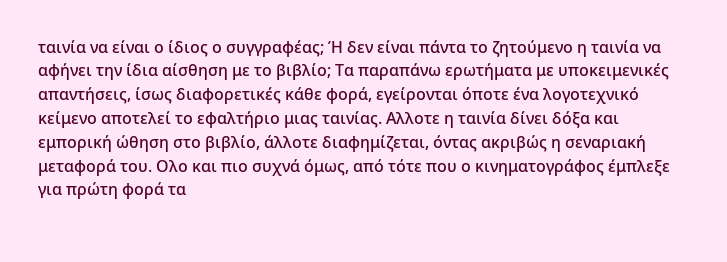ταινία να είναι ο ίδιος ο συγγραφέας; Ή δεν είναι πάντα το ζητούμενο η ταινία να αφήνει την ίδια αίσθηση με το βιβλίο; Τα παραπάνω ερωτήματα με υποκειμενικές απαντήσεις, ίσως διαφορετικές κάθε φορά, εγείρονται όποτε ένα λογοτεχνικό κείμενο αποτελεί το εφαλτήριο μιας ταινίας. Αλλοτε η ταινία δίνει δόξα και εμπορική ώθηση στο βιβλίο, άλλοτε διαφημίζεται, όντας ακριβώς η σεναριακή μεταφορά του. Ολο και πιο συχνά όμως, από τότε που ο κινηματογράφος έμπλεξε για πρώτη φορά τα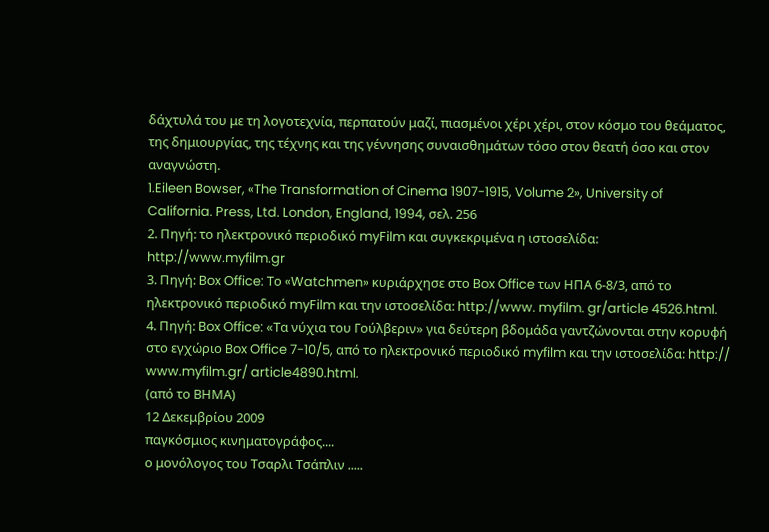δάχτυλά του με τη λογοτεχνία, περπατούν μαζί, πιασμένοι χέρι χέρι, στον κόσμο του θεάματος, της δημιουργίας, της τέχνης και της γέννησης συναισθημάτων τόσο στον θεατή όσο και στον αναγνώστη.
1.Eileen Bowser, «The Transformation of Cinema 1907-1915, Volume 2», University of California. Press, Ltd. London, England, 1994, σελ. 256
2. Πηγή: το ηλεκτρονικό περιοδικό myFilm και συγκεκριμένα η ιστοσελίδα: http://www.myfilm.gr
3. Πηγή: Box Office: Το «Watchmen» κυριάρχησε στο Box Office των ΗΠΑ 6-8/3, από το ηλεκτρονικό περιοδικό myFilm και την ιστοσελίδα: http://www. myfilm. gr/article 4526.html.
4. Πηγή: Box Office: «Τα νύχια του Γούλβεριν» για δεύτερη βδομάδα γαντζώνονται στην κορυφή στο εγχώριο Box Office 7-10/5, από το ηλεκτρονικό περιοδικό myfilm και την ιστοσελίδα: http:// www.myfilm.gr/ article4890.html.
(από το ΒΗΜΑ)
12 Δεκεμβρίου 2009
παγκόσμιος κινηματογράφος....
ο μονόλογος του Τσαρλι Τσάπλιν .....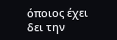όποιος έχει δει την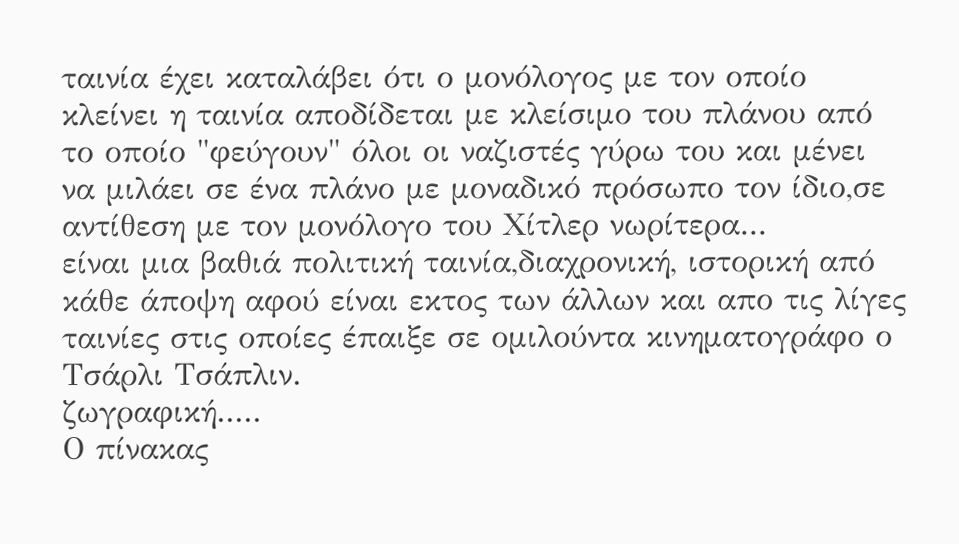ταινία έχει καταλάβει ότι ο μονόλογος με τον οποίο κλείνει η ταινία αποδίδεται με κλείσιμο του πλάνου από το οποίο "φεύγουν" όλοι οι ναζιστές γύρω του και μένει να μιλάει σε ένα πλάνο με μοναδικό πρόσωπο τον ίδιο,σε αντίθεση με τον μονόλογο του Χίτλερ νωρίτερα...
είναι μια βαθιά πολιτική ταινία,διαχρονική, ιστορική από κάθε άποψη αφού είναι εκτος των άλλων και απο τις λίγες ταινίες στις οποίες έπαιξε σε ομιλούντα κινηματογράφο ο Τσάρλι Τσάπλιν.
ζωγραφική.....
Ο πίνακας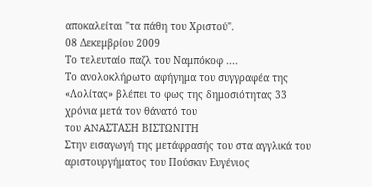αποκαλείται "τα πάθη του Χριστού".
08 Δεκεμβρίου 2009
Το τελευταίο παζλ του Ναμπόκοφ ....
Το ανολοκλήρωτο αφήγημα του συγγραφέα της «Λολίτας» βλέπει το φως της δημοσιότητας 33 χρόνια μετά τον θάνατό του
του ANAΣΤΑΣΗ ΒΙΣΤΩΝΙΤΗ
Στην εισαγωγή της μετάφρασής του στα αγγλικά του αριστουργήματος του Πούσκιν Ευγένιος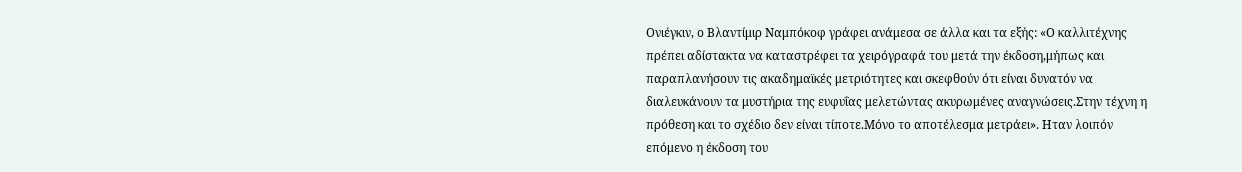Ονιέγκιν, ο Βλαντίμιρ Ναμπόκοφ γράφει ανάμεσα σε άλλα και τα εξής: «Ο καλλιτέχνης πρέπει αδίστακτα να καταστρέφει τα χειρόγραφά του μετά την έκδοση,μήπως και παραπλανήσουν τις ακαδημαϊκές μετριότητες και σκεφθούν ότι είναι δυνατόν να διαλευκάνουν τα μυστήρια της ευφυΐας μελετώντας ακυρωμένες αναγνώσεις.Στην τέχνη η πρόθεση και το σχέδιο δεν είναι τίποτε.Μόνο το αποτέλεσμα μετράει». Ηταν λοιπόν επόμενο η έκδοση του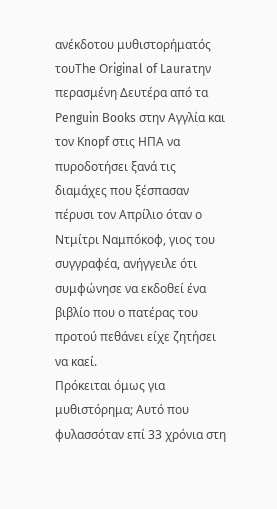ανέκδοτου μυθιστορήματός τουΤhe Οriginal of Lauraτην περασμένη Δευτέρα από τα Ρenguin Βooks στην Αγγλία και τον Κnopf στις ΗΠΑ να πυροδοτήσει ξανά τις διαμάχες που ξέσπασαν πέρυσι τον Απρίλιο όταν ο Ντμίτρι Ναμπόκοφ, γιος του συγγραφέα, ανήγγειλε ότι συμφώνησε να εκδοθεί ένα βιβλίο που ο πατέρας του προτού πεθάνει είχε ζητήσει να καεί.
Πρόκειται όμως για μυθιστόρημα; Αυτό που φυλασσόταν επί 33 χρόνια στη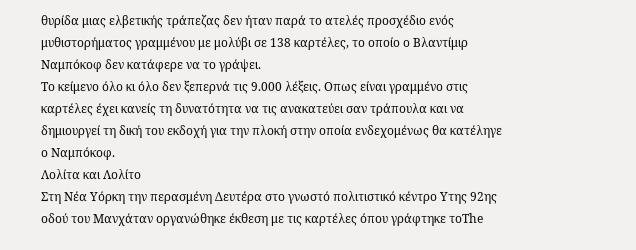θυρίδα μιας ελβετικής τράπεζας δεν ήταν παρά το ατελές προσχέδιο ενός μυθιστορήματος γραμμένου με μολύβι σε 138 καρτέλες, το οποίο ο Βλαντίμιρ Ναμπόκοφ δεν κατάφερε να το γράψει.
Το κείμενο όλο κι όλο δεν ξεπερνά τις 9.000 λέξεις. Οπως είναι γραμμένο στις καρτέλες έχει κανείς τη δυνατότητα να τις ανακατεύει σαν τράπουλα και να δημιουργεί τη δική του εκδοχή για την πλοκή στην οποία ενδεχομένως θα κατέληγε ο Ναμπόκοφ.
Λολίτα και Λολίτο
Στη Νέα Υόρκη την περασμένη Δευτέρα στο γνωστό πολιτιστικό κέντρο Υτης 92ης οδού του Μανχάταν οργανώθηκε έκθεση με τις καρτέλες όπου γράφτηκε τοΤhe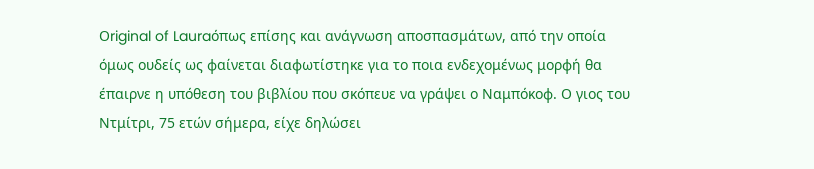Οriginal of Lauraόπως επίσης και ανάγνωση αποσπασμάτων, από την οποία όμως ουδείς ως φαίνεται διαφωτίστηκε για το ποια ενδεχομένως μορφή θα έπαιρνε η υπόθεση του βιβλίου που σκόπευε να γράψει ο Ναμπόκοφ. Ο γιος του Ντμίτρι, 75 ετών σήμερα, είχε δηλώσει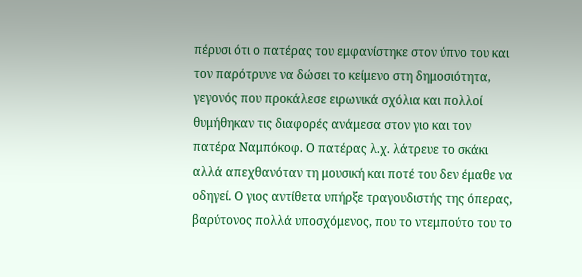πέρυσι ότι ο πατέρας του εμφανίστηκε στον ύπνο του και τον παρότρυνε να δώσει το κείμενο στη δημοσιότητα, γεγονός που προκάλεσε ειρωνικά σχόλια και πολλοί θυμήθηκαν τις διαφορές ανάμεσα στον γιο και τον πατέρα Ναμπόκοφ. Ο πατέρας λ.χ. λάτρευε το σκάκι αλλά απεχθανόταν τη μουσική και ποτέ του δεν έμαθε να οδηγεί. Ο γιος αντίθετα υπήρξε τραγουδιστής της όπερας, βαρύτονος πολλά υποσχόμενος, που το ντεμπούτο του το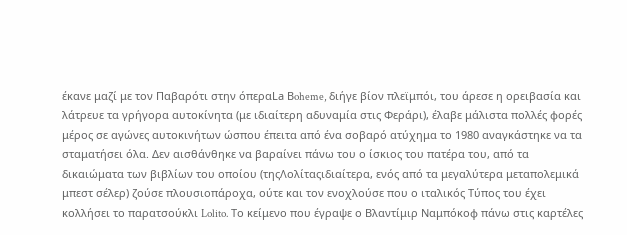έκανε μαζί με τον Παβαρότι στην όπεραLa Βoheme, διήγε βίον πλεϊμπόι, του άρεσε η ορειβασία και λάτρευε τα γρήγορα αυτοκίνητα (με ιδιαίτερη αδυναμία στις Φεράρι), έλαβε μάλιστα πολλές φορές μέρος σε αγώνες αυτοκινήτων ώσπου έπειτα από ένα σοβαρό ατύχημα το 1980 αναγκάστηκε να τα σταματήσει όλα. Δεν αισθάνθηκε να βαραίνει πάνω του ο ίσκιος του πατέρα του, από τα δικαιώματα των βιβλίων του οποίου (τηςΛολίταςιδιαίτερα, ενός από τα μεγαλύτερα μεταπολεμικά μπεστ σέλερ) ζούσε πλουσιοπάροχα, ούτε και τον ενοχλούσε που ο ιταλικός Τύπος του έχει κολλήσει το παρατσούκλι Lolito. Το κείμενο που έγραψε ο Βλαντίμιρ Ναμπόκοφ πάνω στις καρτέλες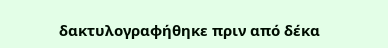δακτυλογραφήθηκε πριν από δέκα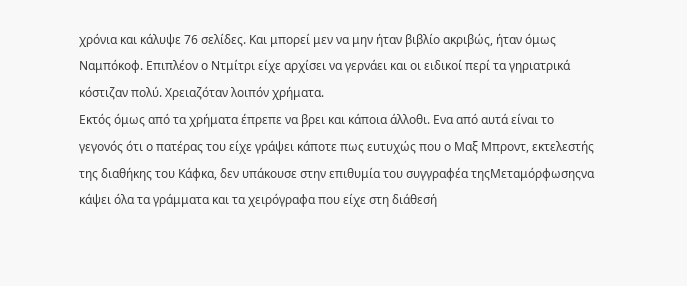χρόνια και κάλυψε 76 σελίδες. Και μπορεί μεν να μην ήταν βιβλίο ακριβώς, ήταν όμως Ναμπόκοφ. Επιπλέον ο Ντμίτρι είχε αρχίσει να γερνάει και οι ειδικοί περί τα γηριατρικά κόστιζαν πολύ. Χρειαζόταν λοιπόν χρήματα.
Εκτός όμως από τα χρήματα έπρεπε να βρει και κάποια άλλοθι. Ενα από αυτά είναι το γεγονός ότι ο πατέρας του είχε γράψει κάποτε πως ευτυχώς που ο Μαξ Μπροντ, εκτελεστής της διαθήκης του Κάφκα, δεν υπάκουσε στην επιθυμία του συγγραφέα τηςΜεταμόρφωσηςνα κάψει όλα τα γράμματα και τα χειρόγραφα που είχε στη διάθεσή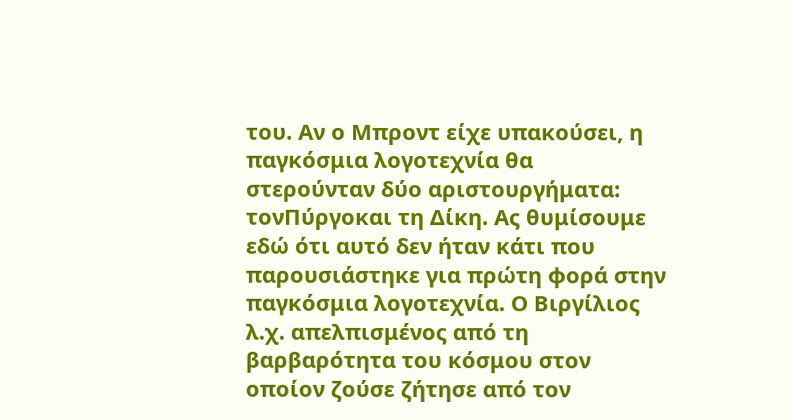του. Αν ο Μπροντ είχε υπακούσει, η παγκόσμια λογοτεχνία θα στερούνταν δύο αριστουργήματα: τονΠύργοκαι τη Δίκη. Ας θυμίσουμε εδώ ότι αυτό δεν ήταν κάτι που παρουσιάστηκε για πρώτη φορά στην παγκόσμια λογοτεχνία. Ο Βιργίλιος λ.χ. απελπισμένος από τη βαρβαρότητα του κόσμου στον οποίον ζούσε ζήτησε από τον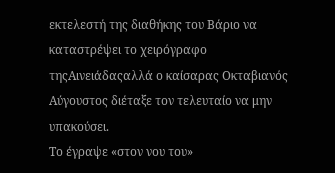εκτελεστή της διαθήκης του Βάριο να καταστρέψει το χειρόγραφο τηςΑινειάδαςαλλά ο καίσαρας Οκταβιανός Αύγουστος διέταξε τον τελευταίο να μην υπακούσει.
Το έγραψε «στον νου του»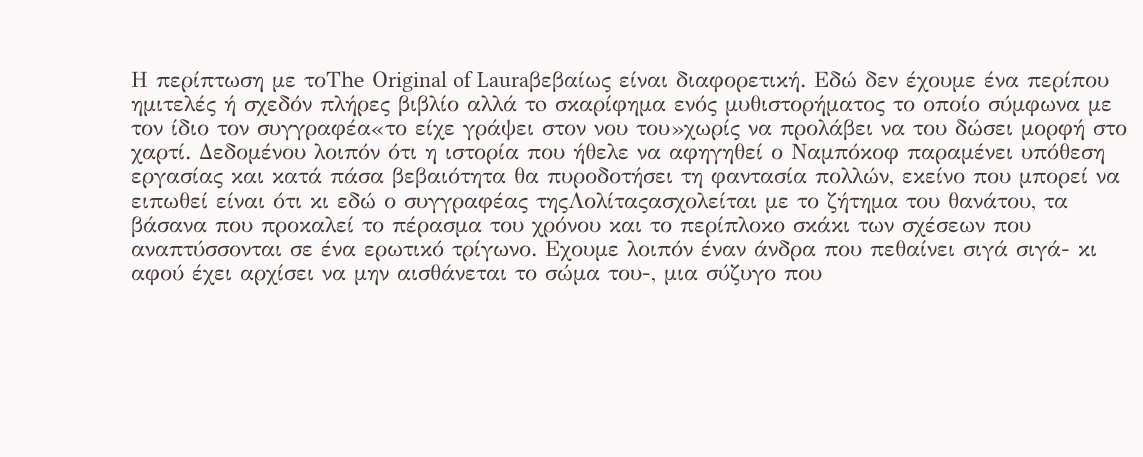Η περίπτωση με τοΤhe Οriginal of Lauraβεβαίως είναι διαφορετική. Εδώ δεν έχουμε ένα περίπου ημιτελές ή σχεδόν πλήρες βιβλίο αλλά τo σκαρίφημα ενός μυθιστορήματος το οποίο σύμφωνα με τον ίδιο τον συγγραφέα«το είχε γράψει στον νου του»χωρίς να προλάβει να του δώσει μορφή στο χαρτί. Δεδομένου λοιπόν ότι η ιστορία που ήθελε να αφηγηθεί ο Ναμπόκοφ παραμένει υπόθεση εργασίας και κατά πάσα βεβαιότητα θα πυροδοτήσει τη φαντασία πολλών, εκείνο που μπορεί να ειπωθεί είναι ότι κι εδώ ο συγγραφέας τηςΛολίταςασχολείται με το ζήτημα του θανάτου, τα βάσανα που προκαλεί το πέρασμα του χρόνου και το περίπλοκο σκάκι των σχέσεων που αναπτύσσονται σε ένα ερωτικό τρίγωνο. Εχουμε λοιπόν έναν άνδρα που πεθαίνει σιγά σιγά- κι αφού έχει αρχίσει να μην αισθάνεται το σώμα του-, μια σύζυγο που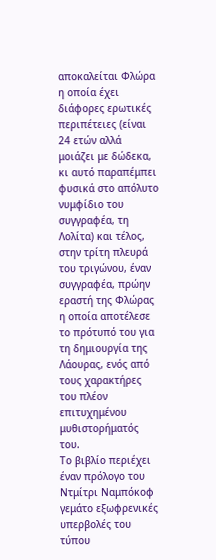αποκαλείται Φλώρα η οποία έχει διάφορες ερωτικές περιπέτειες (είναι 24 ετών αλλά μοιάζει με δώδεκα, κι αυτό παραπέμπει φυσικά στο απόλυτο νυμφίδιο του συγγραφέα, τη Λολίτα) και τέλος, στην τρίτη πλευρά του τριγώνου, έναν συγγραφέα, πρώην εραστή της Φλώρας η οποία αποτέλεσε το πρότυπό του για τη δημιουργία της Λάουρας, ενός από τους χαρακτήρες του πλέον επιτυχημένου μυθιστορήματός του.
Το βιβλίο περιέχει έναν πρόλογο του Ντμίτρι Ναμπόκοφ γεμάτο εξωφρενικές υπερβολές του τύπου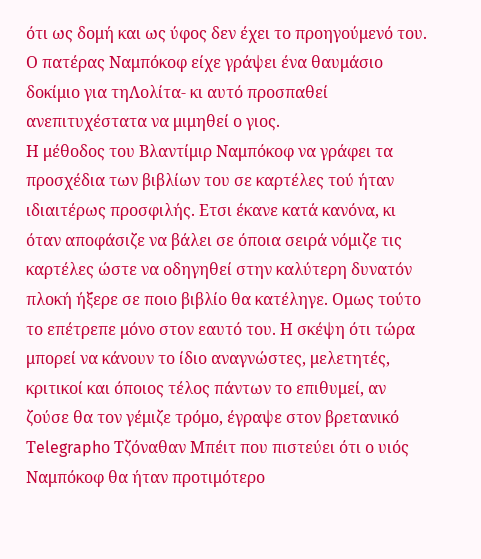ότι ως δομή και ως ύφος δεν έχει το προηγούμενό του. Ο πατέρας Ναμπόκοφ είχε γράψει ένα θαυμάσιο δοκίμιο για τηΛολίτα- κι αυτό προσπαθεί ανεπιτυχέστατα να μιμηθεί ο γιος.
Η μέθοδος του Βλαντίμιρ Ναμπόκοφ να γράφει τα προσχέδια των βιβλίων του σε καρτέλες τού ήταν ιδιαιτέρως προσφιλής. Ετσι έκανε κατά κανόνα, κι όταν αποφάσιζε να βάλει σε όποια σειρά νόμιζε τις καρτέλες ώστε να οδηγηθεί στην καλύτερη δυνατόν πλοκή ήξερε σε ποιο βιβλίο θα κατέληγε. Ομως τούτο το επέτρεπε μόνο στον εαυτό του. Η σκέψη ότι τώρα μπορεί να κάνουν το ίδιο αναγνώστες, μελετητές, κριτικοί και όποιος τέλος πάντων το επιθυμεί, αν ζούσε θα τον γέμιζε τρόμο, έγραψε στον βρετανικό Τelegraphο Τζόναθαν Μπέιτ που πιστεύει ότι ο υιός Ναμπόκοφ θα ήταν προτιμότερο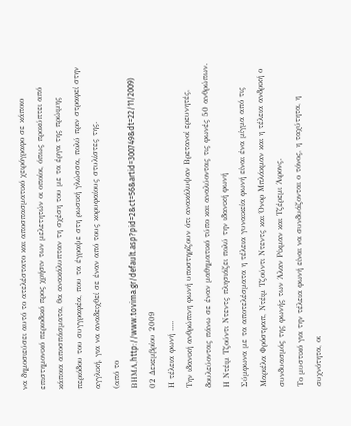να δημοσιεύσει αυτό το ατελέστατο και αποσπασματικό χειρόγραφο σε κάποιο επιστημονικό περιοδικό προς χρήσιν των μελετητών οι οποίοι, όπως προκύπτει από κάποια αποσπάσματα, θα ανακάλυπταν τη σχέση του με τα έργα της πρώιμης περιόδου του συγγραφέα, που τα έγραψε στη ρωσική γλώσσα, πολύ πριν στραφεί στην αγγλική, για να αναδειχθεί σε έναν από τους κορυφαίους στυλίστες της.
(από το ΒΗΜΑ,http://www.tovima.gr/default.asp?pid=2&ct=56&artid=300749&dt=22/11/2009)
02 Δεκεμβρίου 2009
Η τέλεια φωνή .....
Την ιδανική ανθρώπινη φωνή υποστηρίζουν ότι ανακάλυψαν Βρετανοί ερευνητές, δουλεύοντας πάνω σε έναν μαθηματικό τύπο και αναλύοντας τις φωνές 50 ανθρώπων.
Η Ντέιμ Τζούντι Ντεντς πλησιάζει πολύ την ιδανική φωνή
Σύμφωνα με τα αποτελέσματα η τέλεια γυναικεία φωνή είναι ένα μίγμα από τις Μαριέλα Φρόστραπ, Ντέιμ Τζούντι Ντεντς και Όνορ Μπλάκμαν και η τέλεια ανδρική ο συνδυασμός της φωνής των Άλαν Ρίκμαν και Τζέρεμι Άιρονς.
Το μυστικό για την τέλεια φωνή είναι να συνδυάζονται ο τόνος, η ταχύτητα, η συχνότητα, οι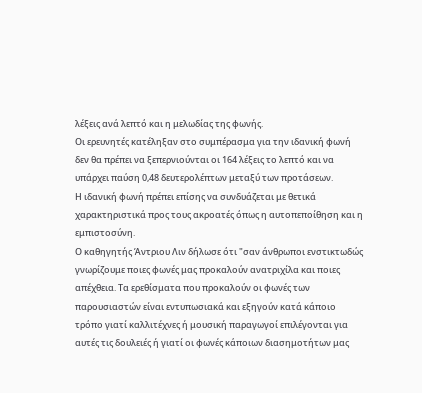λέξεις ανά λεπτό και η μελωδίας της φωνής.
Οι ερευνητές κατέληξαν στο συμπέρασμα για την ιδανική φωνή δεν θα πρέπει να ξεπερνιούνται οι 164 λέξεις το λεπτό και να υπάρχει παύση 0,48 δευτερολέπτων μεταξύ των προτάσεων.
Η ιδανική φωνή πρέπει επίσης να συνδυάζεται με θετικά χαρακτηριστικά προς τους ακροατές όπως η αυτοπεποίθηση και η εμπιστοσύνη.
Ο καθηγητής Άντριου Λιν δήλωσε ότι "σαν άνθρωποι ενστικτωδώς γνωρίζουμε ποιες φωνές μας προκαλούν ανατριχίλα και ποιες απέχθεια. Τα ερεθίσματα που προκαλούν οι φωνές των παρουσιαστών είναι εντυπωσιακά και εξηγούν κατά κάποιο τρόπο γιατί καλλιτέχνες ή μουσική παραγωγοί επιλέγονται για αυτές τις δουλειές ή γιατί οι φωνές κάποιων διασημοτήτων μας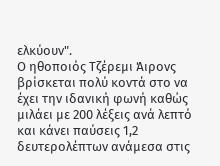ελκύουν".
Ο ηθοποιός Τζέρεμι Άιρονς βρίσκεται πολύ κοντά στο να έχει την ιδανική φωνή καθώς μιλάει με 200 λέξεις ανά λεπτό και κάνει παύσεις 1,2 δευτερολέπτων ανάμεσα στις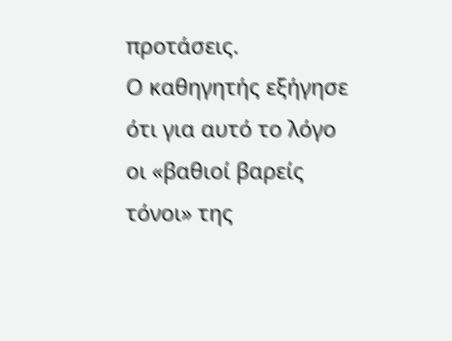προτάσεις.
Ο καθηγητής εξήγησε ότι για αυτό το λόγο οι «βαθιοί βαρείς τόνοι» της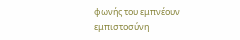φωνής του εμπνέουν εμπιστοσύνη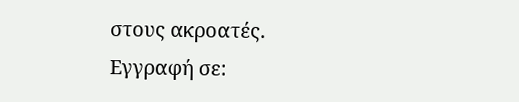στους ακροατές.
Εγγραφή σε: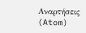Αναρτήσεις (Atom)